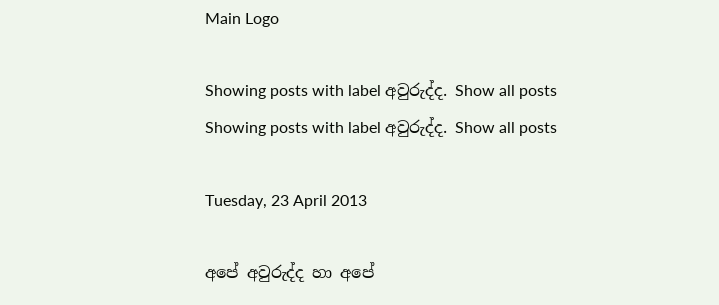Main Logo

Showing posts with label අවුරුද්ද. Show all posts
Showing posts with label අවුරුද්ද. Show all posts

Tuesday, 23 April 2013

අපේ අවුරුද්ද හා අපේ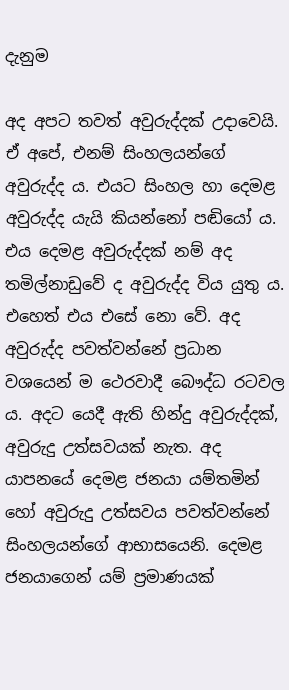දැනුම

අද අපට තවත් අවුරුද්දක් උදාවෙයි. ඒ අපේ, එනම් සිංහලයන්ගේ අවුරුද්ද ය. එයට සිංහල හා දෙමළ අවුරුද්ද යැයි කියන්නෝ පඬියෝ ය. එය දෙමළ අවුරුද්දක් නම් අද තමිල්නාඩුවේ ද අවුරුද්ද විය යුතු ය. එහෙත් එය එසේ නො වේ. අද අවුරුද්ද පවත්වන්නේ ප්‍රධාන වශයෙන් ම ථෙරවාදී බෞද්ධ රටවල ය. අදට යෙදී ඇති හින්දු අවුරුද්දක්, අවුරුදු උත්සවයක් නැත. අද යාපනයේ දෙමළ ජනයා යම්තමින් හෝ අවුරුදු උත්සවය පවත්වන්නේ සිංහලයන්ගේ ආභාසයෙනි. දෙමළ ජනයාගෙන් යම් ප්‍රමාණයක්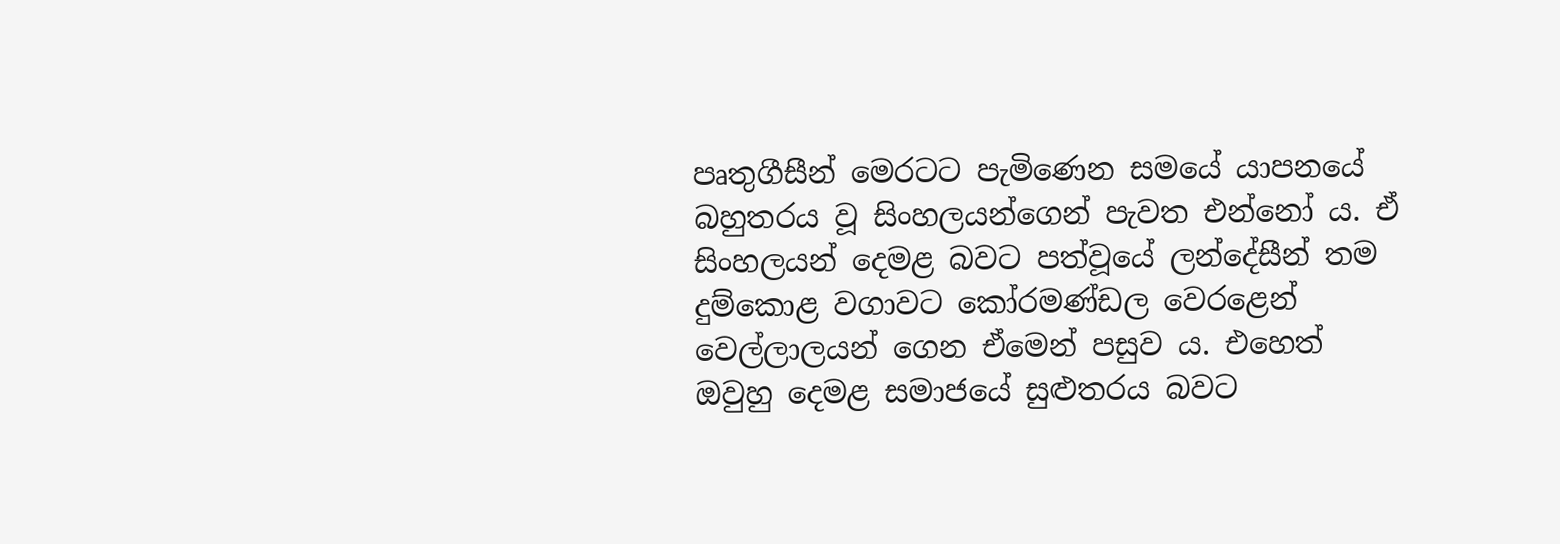පෘතුගීසීන් මෙරටට පැමිණෙන සමයේ යාපනයේ බහුතරය වූ සිංහලයන්ගෙන් පැවත එන්නෝ ය. ඒ සිංහලයන් දෙමළ බවට පත්වූයේ ලන්දේසීන් තම දුම්කොළ වගාවට කෝරමණ්ඩල වෙරළෙන් වෙල්ලාලයන් ගෙන ඒමෙන් පසුව ය. එහෙත් ඔවුහු දෙමළ සමාජයේ සුළුතරය බවට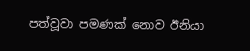පත්වූවා පමණක් නොව ඊනියා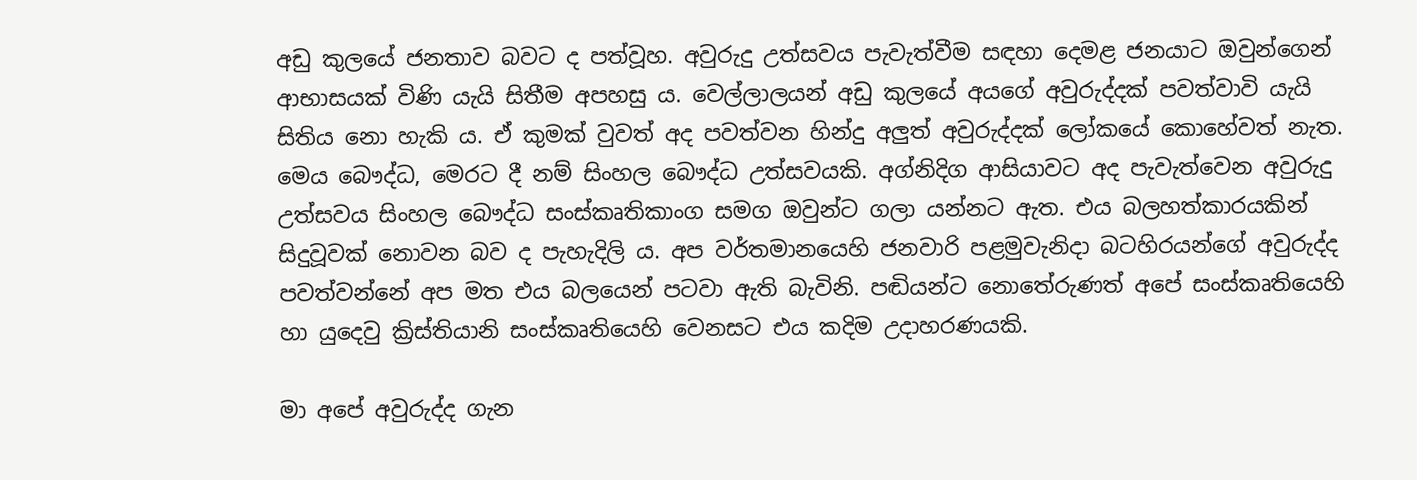අඩු කුලයේ ජනතාව බවට ද පත්වූහ. අවුරුදු උත්සවය පැවැත්වීම සඳහා දෙමළ ජනයාට ඔවුන්ගෙන් ආභාසයක් විණි යැයි සිතීම අපහසු ය. වෙල්ලාලයන් අඩු කුලයේ අයගේ අවුරුද්දක් පවත්වාවි යැයි සිතිය නො හැකි ය. ඒ කුමක් වුවත් අද පවත්වන හින්දු අලුත් අවුරුද්දක් ලෝකයේ කොහේවත් නැත. මෙය බෞද්ධ, මෙරට දී නම් සිංහල බෞද්ධ උත්සවයකි. අග්නිදිග ආසියාවට අද පැවැත්වෙන අවුරුදු උත්සවය සිංහල බෞද්ධ සංස්කෘතිකාංග සමග ඔවුන්ට ගලා යන්නට ඇත. එය බලහත්කාරයකින් සිදුවූවක් නොවන බව ද පැහැදිලි ය. අප වර්තමානයෙහි ජනවාරි පළමුවැනිදා බටහිරයන්ගේ අවුරුද්ද පවත්වන්නේ අප මත එය බලයෙන් පටවා ඇති බැවිනි. පඬියන්ට නොතේරුණත් අපේ සංස්කෘතියෙහි හා යුදෙවු ක්‍රිස්තියානි සංස්කෘතියෙහි වෙනසට එය කදිම උදාහරණයකි.

මා අපේ අවුරුද්ද ගැන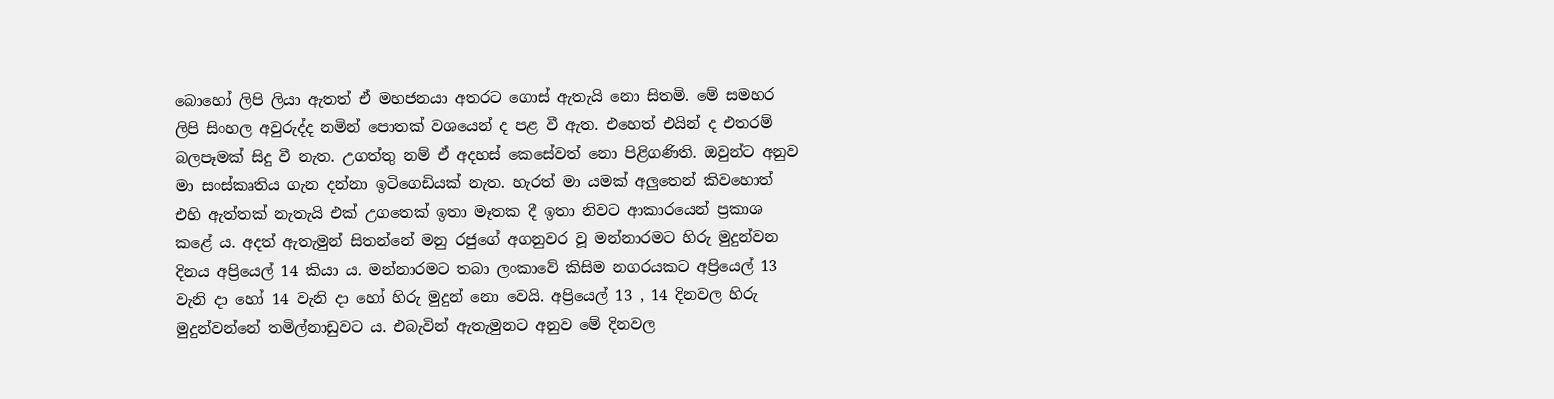බොහෝ ලිපි ලියා ඇතත් ඒ මහජනයා අතරට ගොස් ඇතැයි නො සිතමි. මේ සමහර ලිපි සිංහල අවුරුද්ද නමින් පොතක් වශයෙන් ද පළ වී ඇත. එහෙත් එයින් ද එතරම් බලපෑමක් සිදු වී නැත. උගත්තු නම් ඒ අදහස් කෙසේවත් නො පිළිගණිති. ඔවුන්ට අනුව මා සංස්කෘතිය ගැන දන්නා ඉටිගෙඩියක් නැත. හැරත් මා යමක් අලුතෙන් කිවහොත් එහි ඇත්තක් නැතැයි එක් උගතෙක් ඉතා මෑතක දී ඉතා නිවට ආකාරයෙන් ප්‍රකාශ කළේ ය. අදත් ඇතැමුන් සිතන්නේ මනු රජුගේ අගනුවර වූ මන්නාරමට හිරු මුදුන්වන දිනය අප්‍රියෙල් 14 කියා ය. මන්නාරමට තබා ලංකාවේ කිසිම නගරයකට අප්‍රියෙල් 13 වැනි දා හෝ 14 වැනි දා හෝ හිරු මුදුන් නො වෙයි. අප්‍රියෙල් 13 , 14 දිනවල හිරු මුදුන්වන්නේ තමිල්නාඩුවට ය. එබැවින් ඇතැමුනට අනුව මේ දිනවල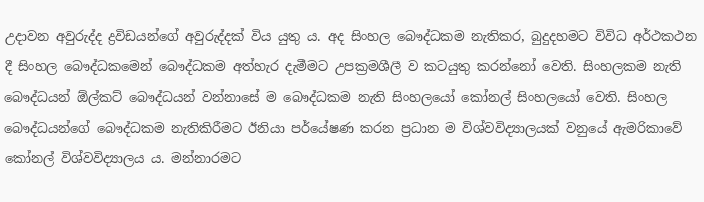උදාවන අවුරුද්ද ද්‍රවිඩයන්ගේ අවුරුද්දක් විය යුතු ය. අද සිංහල බෞද්ධකම නැතිකර, බුදුදහමට විවිධ අර්ථකථන දී සිංහල බෞද්ධකමෙන් බෞද්ධකම අත්හැර දැමීමට උපක්‍රමශීලී ව කටයුතු කරන්නෝ වෙති. සිංහලකම නැති බෞද්ධයන් ඕල්කට් බෞද්ධයන් වන්නාසේ ම බෞද්ධකම නැති සිංහලයෝ කෝනල් සිංහලයෝ වෙති. සිංහල බෞද්ධයන්ගේ බෞද්ධකම නැතිකිරීමට ඊනියා පර්යේෂණ කරන ප්‍රධාන ම විශ්වවිද්‍යාලයක් වනුයේ ඇමරිකාවේ කෝනල් විශ්වවිද්‍යාලය ය. මන්නාරමට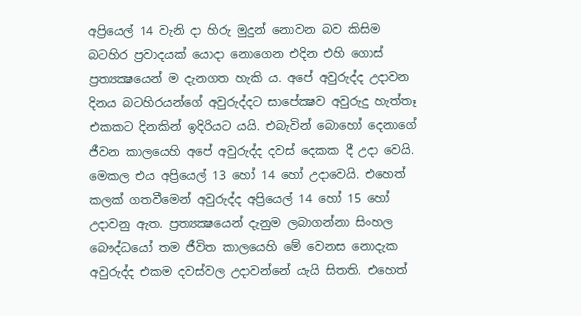අප්‍රියෙල් 14 වැනි දා හිරු මුදුන් නොවන බව කිසිම බටහිර ප්‍රවාදයක් යොදා නොගෙන එදින එහි ගොස් ප්‍රත්‍යක්‍ෂයෙන් ම දැනගත හැකි ය. අපේ අවුරුද්ද උදාවන දිනය බටහිරයන්ගේ අවුරුද්දට සාපේක්‍ෂව අවුරුදු හැත්තෑ එකකට දිනකින් ඉදිරියට යයි. එබැවින් බොහෝ දෙනාගේ ජීවන කාලයෙහි අපේ අවුරුද්ද දවස් දෙකක දී උදා වෙයි. මෙකල එය අප්‍රියෙල් 13 හෝ 14 හෝ උදාවෙයි. එහෙත් කලක් ගතවීමෙන් අවුරුද්ද අප්‍රියෙල් 14 හෝ 15 හෝ උදාවනු ඇත. ප්‍රත්‍යක්‍ෂයෙන් දැනුම ලබාගන්නා සිංහල බෞද්ධයෝ තම ජීවිත කාලයෙහි මේ වෙනස නොදැක අවුරුද්ද එකම දවස්වල උදාවන්නේ යැයි සිතති. එහෙත්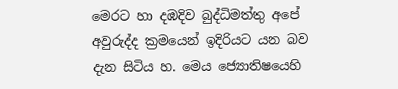මෙරට හා දඹදිව බුද්ධිමත්තු අපේ අවුරුද්ද ක්‍රමයෙන් ඉදිරියට යන බව දැන සිටිය හ. මෙය ජ්‍යොතිෂයෙහි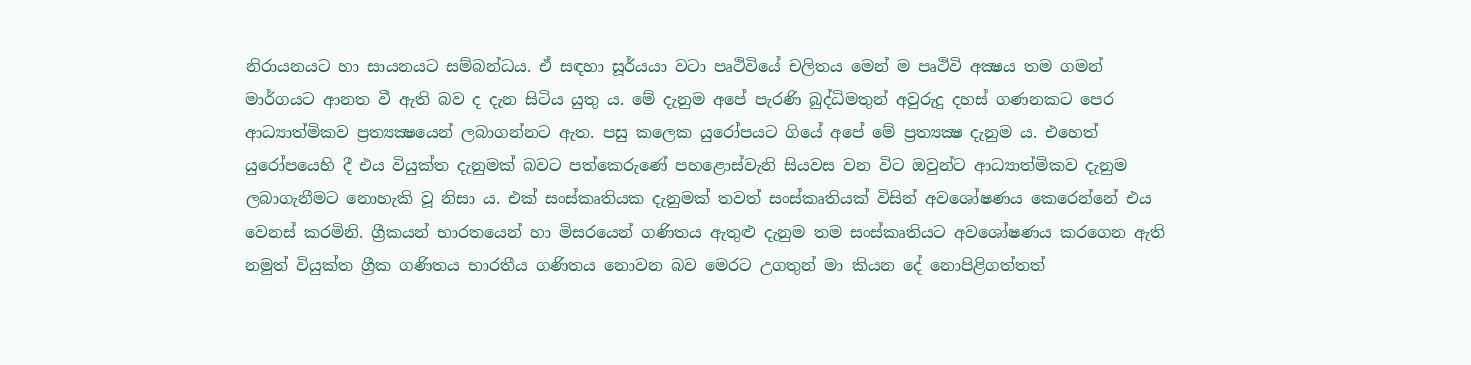නිරායනයට හා සායනයට සම්බන්ධය. ඒ සඳහා සූර්යයා වටා පෘථිවියේ චලිතය මෙන් ම පෘථිවි අක්‍ෂය තම ගමන් මාර්ගයට ආනත වී ඇති බව ද දැන සිටිය යුතු ය. මේ දැනුම අපේ පැරණි බුද්ධිමතුන් අවුරුදු දහස් ගණනකට පෙර ආධ්‍යාත්මිකව ප්‍රත්‍යක්‍ෂයෙන් ලබාගන්නට ඇත. පසු කලෙක යුරෝපයට ගියේ අපේ මේ ප්‍රත්‍යක්‍ෂ දැනුම ය. එහෙත් යුරෝපයෙහි දී එය වියුක්ත දැනුමක් බවට පත්කෙරුණේ පහළොස්වැනි සියවස වන විට ඔවුන්ට ආධ්‍යාත්මිකව දැනුම ලබාගැනීමට නොහැකි වූ නිසා ය. එක් සංස්කෘතියක දැනුමක් තවත් සංස්කෘතියක් විසින් අවශෝෂණය කෙරෙන්නේ එය වෙනස් කරමිනි. ග්‍රීකයන් භාරතයෙන් හා මිසරයෙන් ගණිතය ඇතුළු දැනුම තම සංස්කෘතියට අවශෝෂණය කරගෙන ඇති නමුත් වියුක්ත ග්‍රීක ගණිතය භාරතීය ගණිතය නොවන බව මෙරට උගතුන් මා කියන දේ නොපිළිගත්තත්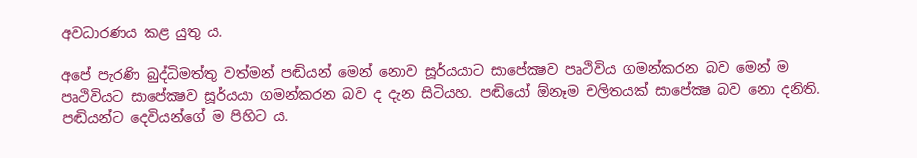අවධාරණය කළ යුතු ය.

අපේ පැරණි බුද්ධිමත්තු වත්මන් පඬියන් මෙන් නොව සූර්යයාට සාපේක්‍ෂව පෘථිවිය ගමන්කරන බව මෙන් ම පෘථිවියට සාපේක්‍ෂව සූර්යයා ගමන්කරන බව ද දැන සිටියහ. පඬියෝ ඕනෑම චලිතයක් සාපේක්‍ෂ බව නො දනිති. පඬියන්ට දෙවියන්ගේ ම පිහිට ය.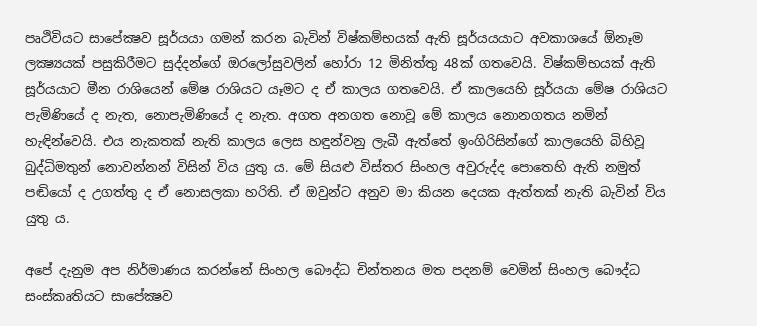පෘථිවියට සාපේක්‍ෂව සූර්යයා ගමන් කරන බැවින් විෂ්කම්භයක් ඇති සූර්යයයාට අවකාශයේ ඕනෑම ලක්‍ෂ්‍යයක් පසුකිරීමට සුද්දන්ගේ ඔරලෝසුවලින් හෝරා 12 මිනිත්තු 48ක් ගතවෙයි. විෂ්කම්භයක් ඇති සූර්යයාට මීන රාශියෙන් මේෂ රාශියට යෑමට ද ඒ කාලය ගතවෙයි. ඒ කාලයෙහි සූර්යයා මේෂ රාශියට පැමිණියේ ද නැත, නොපැමිණියේ ද නැත. අගත අනගත නොවූ මේ කාලය නොනගතය නමින් හැඳින්වෙයි. එය නැකතක් නැති කාලය ලෙස හඳුන්වනු ලැබී ඇත්තේ ඉංගිරිසින්ගේ කාලයෙහි බිහිවූ බුද්ධිමතුන් නොවන්නන් විසින් විය යුතු ය. මේ සියළු විස්තර සිංහල අවුරුද්ද පොතෙහි ඇති නමුත් පඬියෝ ද උගත්තු ද ඒ නොසලකා හරිති. ඒ ඔවුන්ට අනුව මා කියන දෙයක ඇත්තක් නැති බැවින් විය යුතු ය.

අපේ දැනුම අප නිර්මාණය කරන්නේ සිංහල බෞද්ධ චින්තනය මත පදනම් වෙමින් සිංහල බෞද්ධ සංස්කෘතියට සාපේක්‍ෂව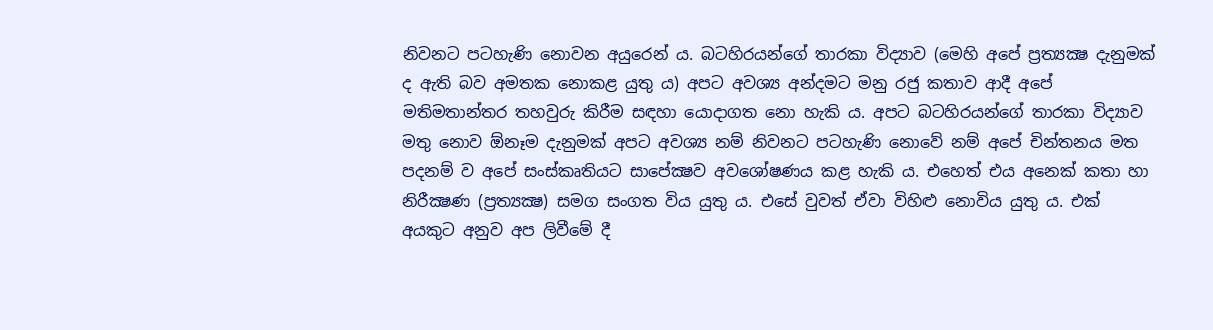නිවනට පටහැණි නොවන අයුරෙන් ය. බටහිරයන්ගේ තාරකා විද්‍යාව (මෙහි අපේ ප්‍රත්‍යක්‍ෂ දැනුමක් ද ඇති බව අමතක නොකළ යුතු ය) අපට අවශ්‍ය අන්දමට මනු රජු කතාව ආදී අපේ මතිමතාන්තර තහවුරු කිරීම සඳහා යොදාගත නො හැකි ය. අපට බටහිරයන්ගේ තාරකා විද්‍යාව මතු නොව ඕනෑම දැනුමක් අපට අවශ්‍ය නම් නිවනට පටහැණි නොවේ නම් අපේ චින්තනය මත පදනම් ව අපේ සංස්කෘතියට සාපේක්‍ෂව අවශෝෂණය කළ හැකි ය. එහෙත් එය අනෙක් කතා හා නිරීක්‍ෂණ (ප්‍රත්‍යක්‍ෂ) සමග සංගත විය යුතු ය. එසේ වුවත් ඒවා විහිළු නොවිය යුතු ය. එක් අයකුට අනුව අප ලිවීමේ දී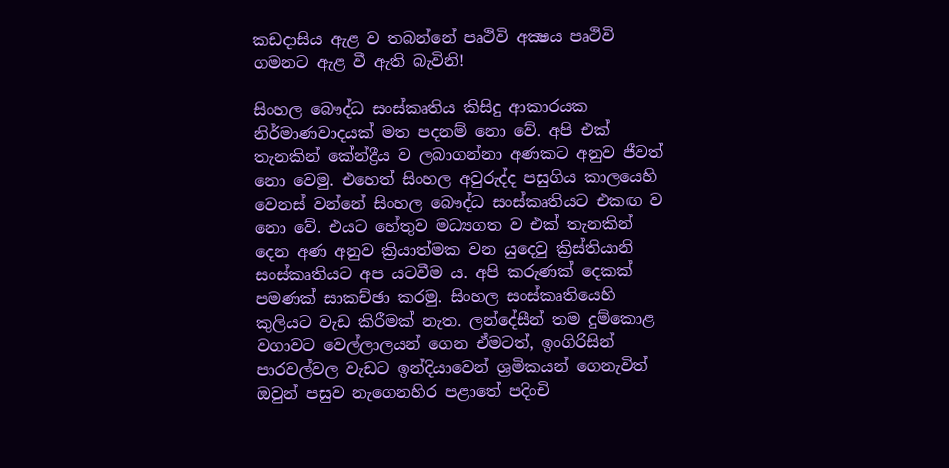කඩදාසිය ඇළ ව තබන්නේ පෘථිවි අක්‍ෂය පෘථිවි ගමනට ඇළ වී ඇති බැවිනි!

සිංහල බෞද්ධ සංස්කෘතිය කිසිදු ආකාරයක නිර්මාණවාදයක් මත පදනම් නො වේ. අපි එක් තැනකින් කේන්ද්‍රීය ව ලබාගන්නා අණකට අනුව ජීවත් නො වෙමු. එහෙත් සිංහල අවුරුද්ද පසුගිය කාලයෙහි වෙනස් වන්නේ සිංහල බෞද්ධ සංස්කෘතියට එකඟ ව නො වේ. එයට හේතුව මධ්‍යගත ව එක් තැනකින් දෙන අණ අනුව ක්‍රියාත්මක වන යුදෙවු ක්‍රිස්තියානි සංස්කෘතියට අප යටවීම ය. අපි කරුණක් දෙකක් පමණක් සාකච්ඡා කරමු. සිංහල සංස්කෘතියෙහි කුලියට වැඩ කිරීමක් නැත. ලන්දේසීන් තම දුම්කොළ වගාවට වෙල්ලාලයන් ගෙන ඒමටත්, ඉංගිරිසින් පාරවල්වල වැඩට ඉන්දියාවෙන් ශ්‍රමිකයන් ගෙනැවිත් ඔවුන් පසුව නැගෙනහිර පළාතේ පදිංචි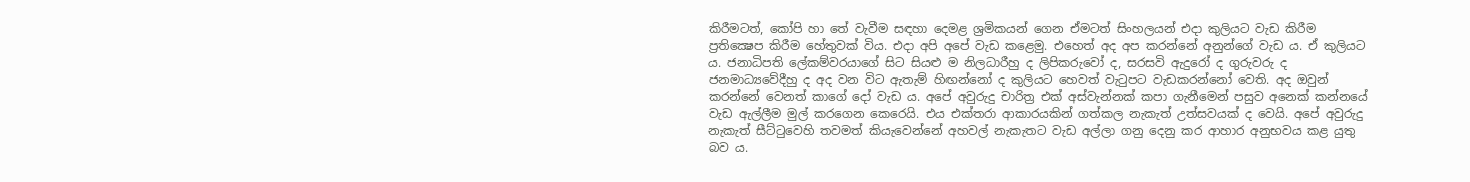කිරීමටත්, කෝපි හා තේ වැවීම සඳහා දෙමළ ශ්‍රමිකයන් ගෙන ඒමටත් සිංහලයන් එදා කුලියට වැඩ කිරීම ප්‍රතික්‍ෂෙප කිරීම හේතුවක් විය. එදා අපි අපේ වැඩ කළෙමු. එහෙත් අද අප කරන්නේ අනුන්ගේ වැඩ ය. ඒ කුලියට ය. ජනාධිපති ලේකම්වරයාගේ සිට සියළු ම නිලධාරීහු ද ලිපිකරුවෝ ද, සරසවි ඇදුරෝ ද ගුරුවරු ද ජනමාධ්‍යවේදීහු ද අද වන විට ඇතැම් හිඟන්නෝ ද කුලියට හෙවත් වැටුපට වැඩකරන්නෝ වෙති. අද ඔවුන් කරන්නේ වෙනත් කාගේ දෝ වැඩ ය. අපේ අවුරුදු චාරිත්‍ර එක් අස්වැන්නක් කපා ගැනීමෙන් පසුව අනෙක් කන්නයේ වැඩ ඇල්ලීම මුල් කරගෙන කෙරෙයි. එය එක්තරා ආකාරයකින් ගත්කල නැකැත් උත්සවයක් ද වෙයි. අපේ අවුරුදු නැකැත් සීට්ටුවෙහි තවමත් කියැවෙන්නේ අහවල් නැකැතට වැඩ අල්ලා ගනු දෙනු කර ආහාර අනුභවය කළ යුතු බව ය.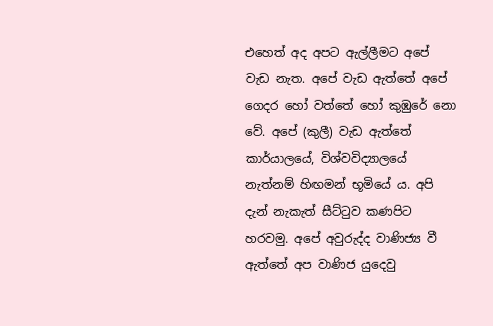එහෙත් අද අපට ඇල්ලීමට අපේ වැඩ නැත. අපේ වැඩ ඇත්තේ අපේ ගෙදර හෝ වත්තේ හෝ කුඹුරේ නො වේ. අපේ (කුලී) වැඩ ඇත්තේ කාර්යාලයේ, විශ්වවිද්‍යාලයේ නැත්නම් හිඟමන් භූමියේ ය. අපි දැන් නැකැත් සීට්ටුව කණපිට හරවමු. අපේ අවුරුද්ද වාණිජ්‍ය වී ඇත්තේ අප වාණිජ යුදෙවු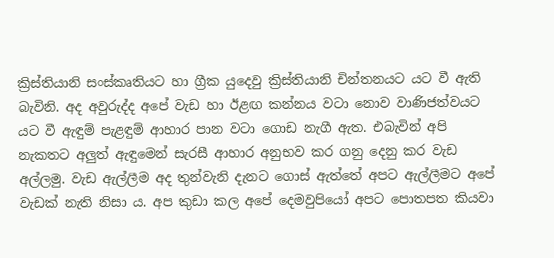ක්‍රිස්තියානි සංස්කෘතියට හා ග්‍රීක යුදෙවු ක්‍රිස්තියානි චින්තනයට යට වී ඇති බැවිනි. අද අවුරුද්ද අපේ වැඩ හා ඊළඟ කන්නය වටා නොව වාණිජත්වයට යට වී ඇඳුම් පැළඳුම් ආහාර පාන වටා ගොඩ නැගී ඇත. එබැවින් අපි නැකතට අලුත් ඇඳුමෙන් සැරසී ආහාර අනුභව කර ගනු දෙනු කර වැඩ අල්ලමු. වැඩ ඇල්ලීම අද තුන්වැනි දැනට ගොස් ඇත්තේ අපට ඇල්ලීමට අපේ වැඩක් නැති නිසා ය. අප කුඩා කල අපේ දෙමවුපියෝ අපට පොතපත කියවා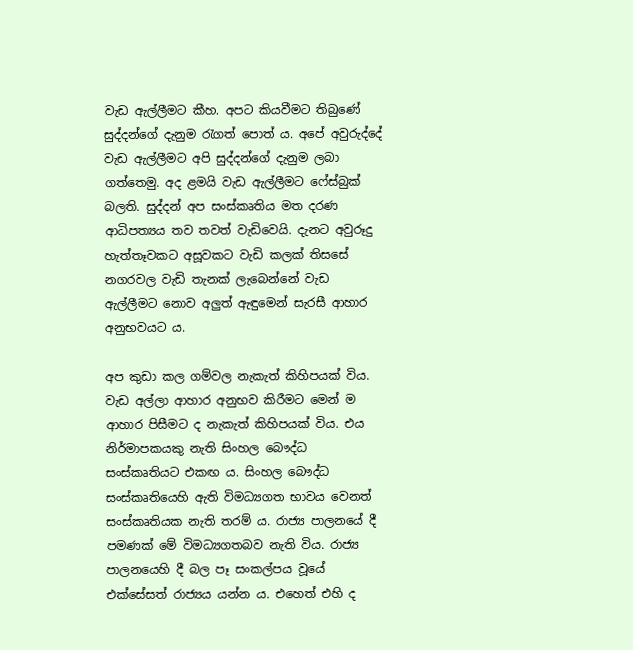වැඩ ඇල්ලීමට කීහ. අපට කියවීමට තිබුණේ සුද්දන්ගේ දැනුම රැගත් පොත් ය. අපේ අවුරුද්දේ වැඩ ඇල්ලීමට අපි සුද්දන්ගේ දැනුම ලබා ගත්තෙමු. අද ළමයි වැඩ ඇල්ලීමට ෆේස්බුක් බලති. සුද්දන් අප සංස්කෘතිය මත දරණ ආධිපත්‍යය තව තවත් වැඩිවෙයි. දැනට අවුරූදු හැත්තෑවකට අසූවකට වැඩි කලක් තිසසේ නගරවල වැඩි තැනක් ලැබෙන්නේ වැඩ ඇල්ලීමට නොව අලුත් ඇඳුමෙන් සැරසී ආහාර අනුභවයට ය.

අප කුඩා කල ගම්වල නැකැත් කිහිපයක් විය. වැඩ අල්ලා ආහාර අනුභව කිරීමට මෙන් ම ආහාර පිසීමට ද නැකැත් කිහිපයක් විය. එය නිර්මාපකයකු නැති සිංහල බෞද්ධ සංස්කෘතියට එකඟ ය. සිංහල බෞද්ධ සංස්කෘතියෙහි ඇති විමධ්‍යගත භාවය වෙනත් සංස්කෘතියක නැති තරම් ය. රාජ්‍ය පාලනයේ දී පමණක් මේ විමධ්‍යගතබව නැති විය. රාජ්‍ය පාලනයෙහි දී බල පෑ සංකල්පය වූයේ එක්සේසත් රාජ්‍යය යන්න ය. එහෙත් එහි ද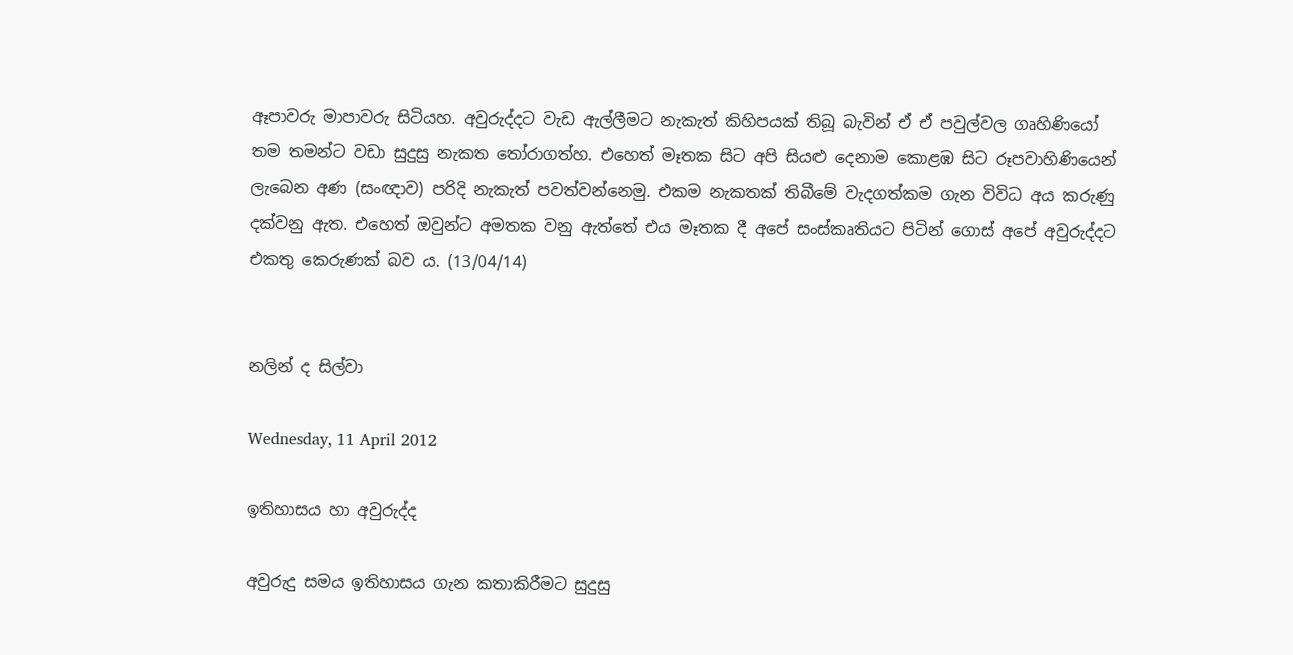ඈපාවරු මාපාවරු සිටියහ. අවුරුද්දට වැඩ ඇල්ලීමට නැකැත් කිහිපයක් තිබූ බැවින් ඒ ඒ පවුල්වල ගෘහිණියෝ තම තමන්ට වඩා සුදුසු නැකත තෝරාගත්හ. එහෙත් මෑතක සිට අපි සියළු දෙනාම කොළඹ සිට රූපවාහිණියෙන් ලැබෙන අණ (සංඥාව) පරිදි නැකැත් පවත්වන්නෙමු. එකම නැකතක් තිබීමේ වැදගත්කම ගැන විවිධ අය කරුණු දක්වනු ඇත. එහෙත් ඔවුන්ට අමතක වනු ඇත්තේ එය මෑතක දී අපේ සංස්කෘතියට පිටින් ගොස් අපේ අවුරුද්දට එකතු කෙරුණක් බව ය. (13/04/14)


නලින් ද සිල්වා

Wednesday, 11 April 2012

ඉතිහාසය හා අවුරුද්ද

අවුරුදු සමය ඉතිහාසය ගැන කතාකිරීමට සුදුසු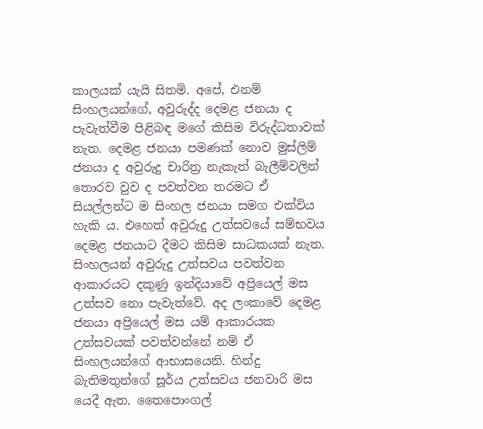කාලයක් යැයි සිතමි. අපේ, එනම් සිංහලයන්ගේ, අවුරුද්ද දෙමළ ජනයා ද පැවැත්වීම පිළිබඳ මගේ කිසිම විරුද්ධතාවක් නැත. දෙමළ ජනයා පමණක් නොව මුස්ලිම් ජනයා ද අවුරුදු චාරිත්‍ර නැකැත් බැලීම්වලින් තොරව වුව ද පවත්වන තරමට ඒ සියල්ලන්ට ම සිංහල ජනයා සමග එක්විය හැකි ය. එහෙත් අවුරුදු උත්සවයේ සම්භවය දෙමළ ජනයාට දීමට කිසිම සාධකයක් නැත. සිංහලයන් අවුරුදු උත්සවය පවත්වන ආකාරයට දකුණු ඉන්දියාවේ අප්‍රියෙල් මස උත්සව නො පැවැත්වේ. අද ලංකාවේ දෙමළ ජනයා අප්‍රියෙල් මස යම් ආකාරයක උත්සවයක් පවත්වන්නේ නම් ඒ සිංහලයන්ගේ ආභාසයෙනි. හින්දු බැතිමතුන්ගේ සූර්ය උත්සවය ජනවාරි මස යෙදී ඇත. තෛපොංගල්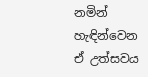නමින් හැඳින්වෙන ඒ උත්සවය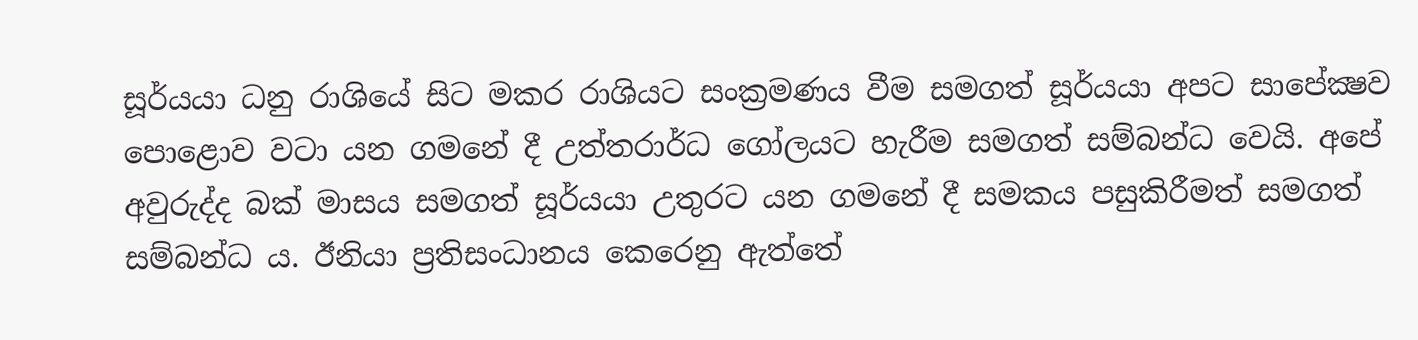සූර්යයා ධනු රාශියේ සිට මකර රාශියට සංක්‍රමණය වීම සමගත් සූර්යයා අපට සාපේක්‍ෂව පොළොව වටා යන ගමනේ දී උත්තරාර්ධ ගෝලයට හැරීම සමගත් සම්බන්ධ වෙයි. අපේ අවුරුද්ද බක් මාසය සමගත් සූර්යයා උතුරට යන ගමනේ දී සමකය පසුකිරීමත් සමගත් සම්බන්ධ ය. ඊනියා ප්‍රතිසංධානය කෙරෙනු ඇත්තේ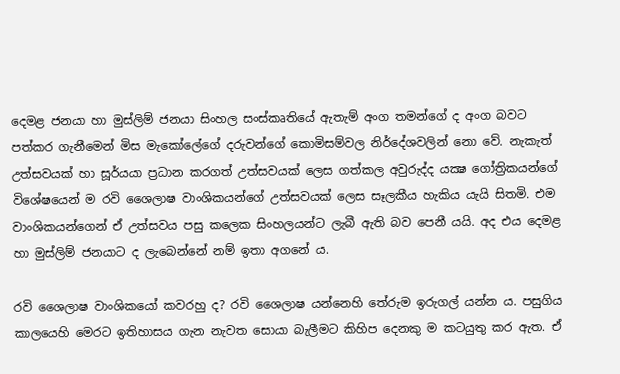දෙමළ ජනයා හා මුස්ලිම් ජනයා සිංහල සංස්කෘතියේ ඇතැම් අංග තමන්ගේ ද අංග බවට පත්කර ගැනීමෙන් මිස මැකෝලේගේ දරුවන්ගේ කොමිසම්වල නිර්දේශවලින් නො වේ. නැකැත් උත්සවයක් හා සූර්යයා ප්‍රධාන කරගත් උත්සවයක් ලෙස ගත්කල අවුරුද්ද යක්‍ෂ ගෝත්‍රිකයන්ගේ විශේෂයෙන් ම රවි ශෛලාෂ වාංශිකයන්ගේ උත්සවයක් ලෙස සෑලකීය හැකිය යැයි සිතමි. එම වාංශිකයන්ගෙන් ඒ උත්සවය පසු කලෙක සිංහලයන්ට ලැබී ඇති බව පෙනී යයි. අද එය දෙමළ හා මුස්ලිම් ජනයාට ද ලැබෙන්නේ නම් ඉතා අගනේ ය.

රවි ශෛලාෂ වාංශිකයෝ කවරහු ද? රවි ශෛලාෂ යන්නෙහි තේරුම ඉරුගල් යන්න ය. පසුගිය කාලයෙහි මෙරට ඉතිහාසය ගැන නැවත සොයා බැලීමට කිහිප දෙනකු ම කටයුතු කර ඇත. ඒ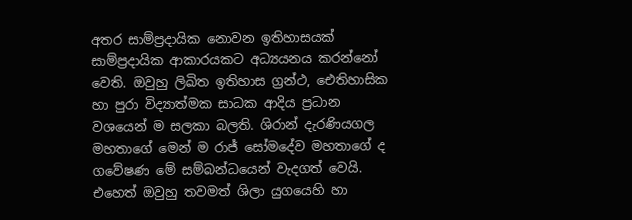අතර සාම්ප්‍රදායික නොවන ඉතිහාසයක් සාම්ප්‍රදායික ආකාරයකට අධ්‍යයනය කරන්නෝ වෙති. ඔවුහු ලිඛිත ඉතිහාස ග්‍රන්ථ, ඓතිහාසික හා පුරා විද්‍යාත්මක සාධක ආදිය ප්‍රධාන වශයෙන් ම සලකා බලති. ශිරාන් දැරණියගල මහතාගේ මෙන් ම රාජ් සෝමදේව මහතාගේ ද ගවේෂණ මේ සම්බන්ධයෙන් වැදගත් වෙයි. එහෙත් ඔවුහු තවමත් ශිලා යුගයෙහි හා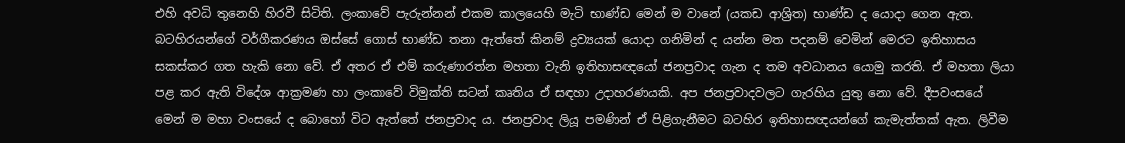එහි අවධි තුනෙහි හිරවී සිටිති. ලංකාවේ පැරුන්නන් එකම කාලයෙහි මැටි භාණ්ඩ මෙන් ම වානේ (යකඩ ආශ්‍රිත) භාණ්ඩ ද යොදා ගෙන ඇත. බටහිරයන්ගේ වර්ගීකරණය ඔස්සේ ගොස් භාණ්ඩ තනා ඇත්තේ කිනම් ද්‍රව්‍යයක් යොදා ගනිමින් ද යන්න මත පදනම් වෙමින් මෙරට ඉතිහාසය සකස්කර ගත හැකි නො වේ. ඒ අතර ඒ එම් කරුණාරත්න මහතා වැනි ඉතිහාසඥයෝ ජනප්‍රවාද ගැන ද තම අවධානය යොමු කරති. ඒ මහතා ලියා පළ කර ඇති විදේශ ආක්‍රමණ හා ලංකාවේ විමුක්ති සටන් කෘතිය ඒ සඳහා උදාහරණයකි. අප ජනප්‍රවාදවලට ගැරහිය යුතු නො වේ. දීපවංසයේ මෙන් ම මහා වංසයේ ද බොහෝ විට ඇත්තේ ජනප්‍රවාද ය. ජනප්‍රවාද ලියූ පමණින් ඒ පිළිගැනීමට බටහිර ඉතිහාසඥයන්ගේ කැමැත්තක් ඇත. ලිවීම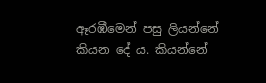ඈරඹීමෙන් පසු ලියන්නේ කියන දේ ය. කියන්නේ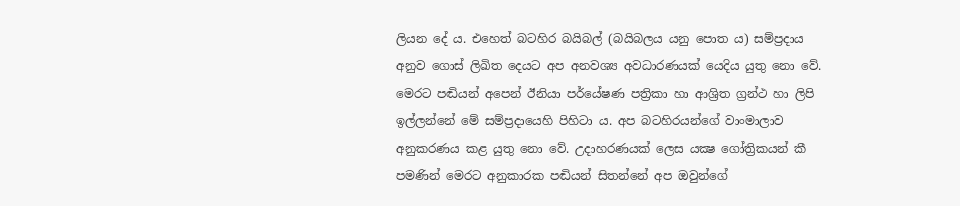ලියන දේ ය. එහෙත් බටහිර බයිබල් (බයිබලය යනු පොත ය) සම්ප්‍රදාය අනුව ගොස් ලිඛිත දෙයට අප අනවශ්‍ය අවධාරණයක් යෙදිය යුතු නො වේ. මෙරට පඬියන් අපෙන් ඊනියා පර්යේෂණ පත්‍රිකා හා ආශ්‍රිත ග්‍රන්ථ හා ලිපි ඉල්ලන්නේ මේ සම්ප්‍රදායෙහි පිහිටා ය. අප බටහිරයන්ගේ වාංමාලාව අනුකරණය කළ යුතු නො වේ. උදාහරණයක් ලෙස යක්‍ෂ ගෝත්‍රිකයන් කී පමණින් මෙරට අනුකාරක පඬියන් සිතන්නේ අප ඔවුන්ගේ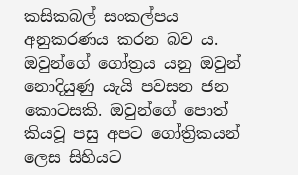කසිකබල් සංකල්පය අනුකරණය කරන බව ය. ඔවුන්ගේ ගෝත්‍රය යනු ඔවුන් නොදියුණු යැයි පවසන ජන කොටසකි. ඔවුන්ගේ පොත් කියවූ පසු අපට ගෝත්‍රිකයන් ලෙස සිහියට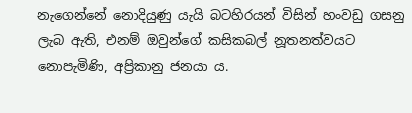නැගෙන්නේ නොදියුණු යැයි බටහිරයන් විසින් හංවඩු ගසනු ලැබ ඇති, එනම් ඔවුන්ගේ කසිකබල් නූතනත්වයට නොපැමිණි, අප්‍රිකානු ජනයා ය.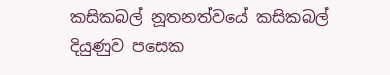කසිකබල් නූතනත්වයේ කසිකබල් දියුණුව පසෙක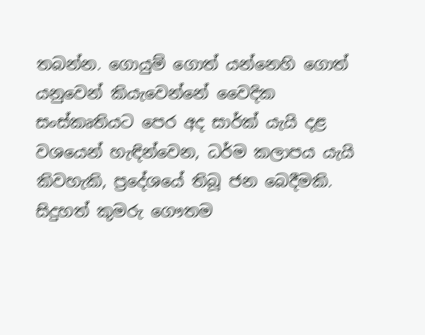තබන්න. ගොයුම් ගොත් යන්නෙහි ගොත් යනුවෙන් කියැවෙන්නේ වෛදික සංස්කෘතියට පෙර අද සාර්ක් යැයි දළ වශයෙන් හැඳින්වෙන, ධර්ම කලාපය යැයි කිවහැකි, ප්‍රදේශයේ තිබූ ජන බෙදීමකි. සිදුහත් කුමරු ගෞතම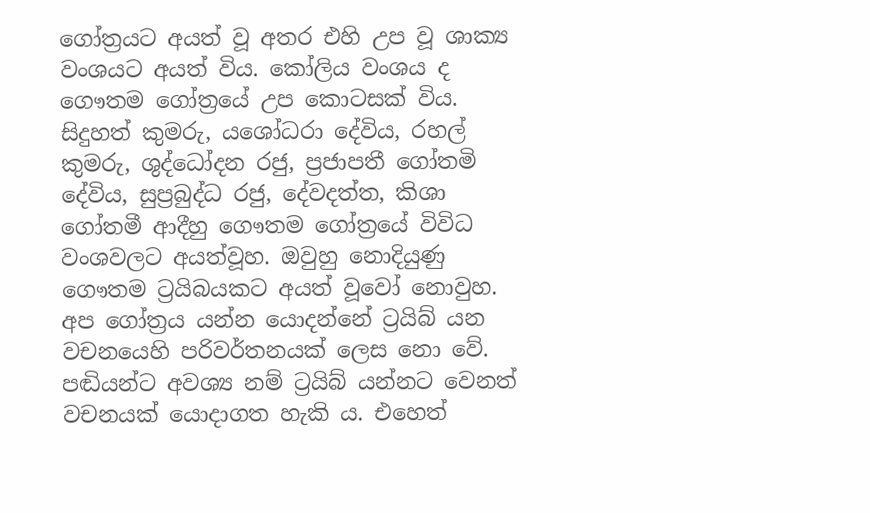ගෝත්‍රයට අයත් වූ අතර එහි උප වූ ශාක්‍ය වංශයට අයත් විය. කෝලිය වංශය ද ගෞතම ගෝත්‍රයේ උප කොටසක් විය. සිදුහත් කුමරු, යශෝධරා දේවිය, රහල් කුමරු, ශුද්ධෝදන රජු, ප්‍රජාපතී ගෝතමි දේවිය, සුප්‍රබුද්ධ රජු, දේවදත්ත, කිශා ගෝතමී ආදීහු ගෞතම ගෝත්‍රයේ විවිධ වංශවලට අයත්වූහ. ඔවුහු නොදියුණු ගෞතම ට්‍රයිබයකට අයත් වූවෝ නොවුහ. අප ගෝත්‍රය යන්න යොදන්නේ ට්‍රයිබ් යන වචනයෙහි පරිවර්තනයක් ලෙස නො වේ. පඬියන්ට අවශ්‍ය නම් ට්‍රයිබ් යන්නට වෙනත් වචනයක් යොදාගත හැකි ය. එහෙත්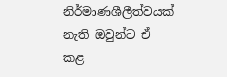නිර්මාණශීලීත්වයක් නැති ඔවුන්ට ඒ කළ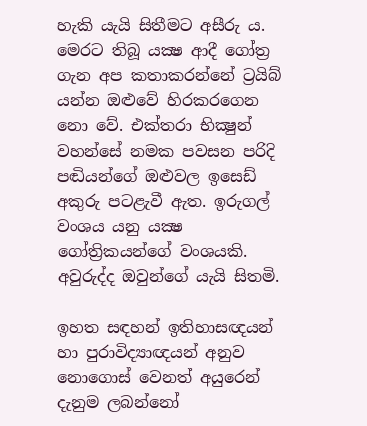හැකි යැයි සිතීමට අසීරු ය. මෙරට තිබූ යක්‍ෂ ආදී ගෝත්‍ර ගැන අප කතාකරන්නේ ට්‍රයිබ් යන්න ඔළුවේ හිරකරගෙන නො වේ. එක්තරා භික්‍ෂුන් වහන්සේ නමක පවසන පරිදි පඬියන්ගේ ඔළුවල ඉසෙඩ් අකුරු පටළැවී ඇත. ඉරුගල් වංශය යනු යක්‍ෂ ගෝත්‍රිකයන්ගේ වංශයකි. අවුරුද්ද ඔවුන්ගේ යැයි සිතමි.

ඉහත සඳහන් ඉතිහාසඥයන් හා පුරාවිද්‍යාඥයන් අනුව නොගොස් වෙනත් අයුරෙන් දැනුම ලබන්නෝ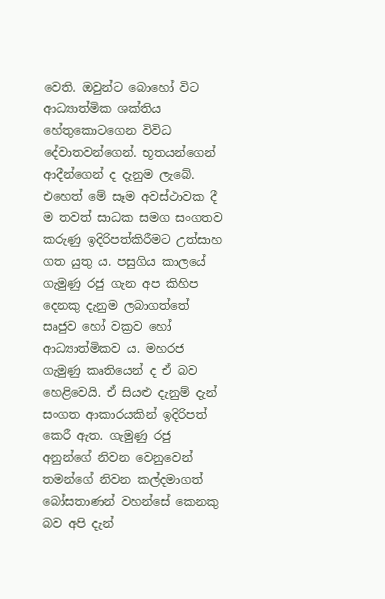වෙති. ඔවුන්ට බොහෝ විට ආධ්‍යාත්මික ශක්තිය හේතුකොටගෙන විවිධ දේවාතවන්ගෙන්. භූතයන්ගෙන් ආදීන්ගෙන් ද දැනුම ලැබේ. එහෙත් මේ සෑම අවස්ථාවක දී ම තවත් සාධක සමග සංගතව කරුණු ඉදිරිපත්කිරීමට උත්සාහ ගත යුතු ය. පසුගිය කාලයේ ගැමුණු රජු ගැන අප කිහිප දෙනකු දැනුම ලබාගත්තේ සෘජුව හෝ වක්‍රව හෝ ආධ්‍යාත්මිකව ය. මහරජ ගැමුණු කෘතියෙන් ද ඒ බව හෙළිවෙයි. ඒ සියළු දැනුම් දැන් සංගත ආකාරයකින් ඉදිරිපත් කෙරී ඇත. ගැමුණු රජු අනුන්ගේ නිවන වෙනුවෙන් තමන්ගේ නිවන කල්දමාගත් බෝසතාණන් වහන්සේ කෙනකු බව අපි දැන්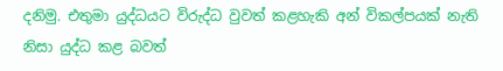දනිමු. එතුමා යුද්ධයට විරුද්ධ වුවත් කළහැකි අන් විකල්පයක් නැති නිසා යුද්ධ කළ බවත්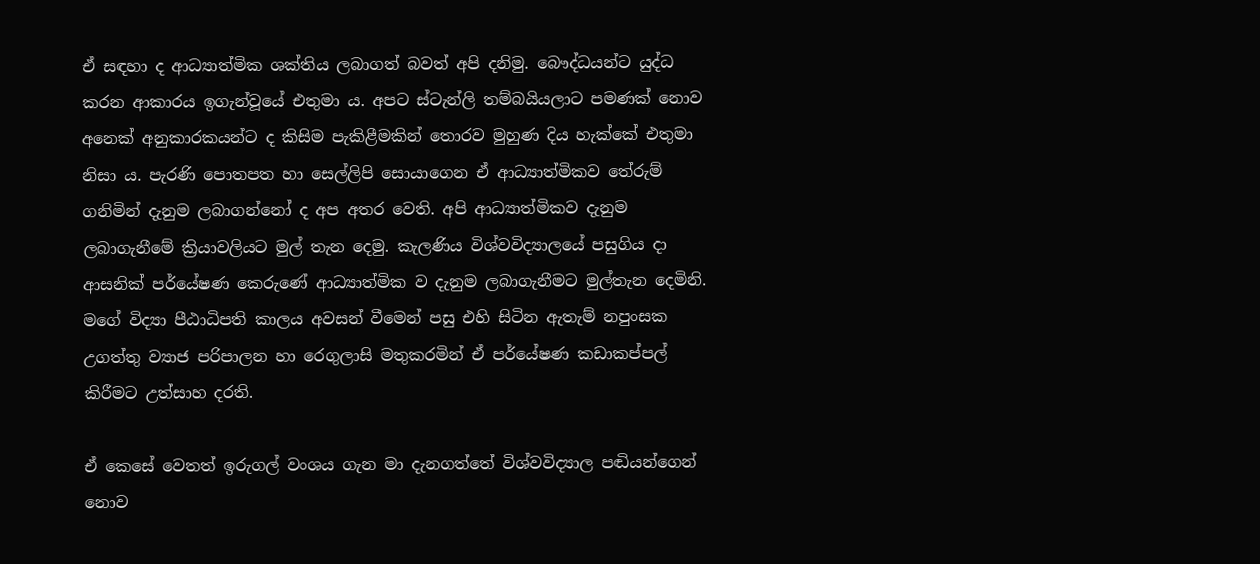ඒ සඳහා ද ආධ්‍යාත්මික ශක්තිය ලබාගත් බවත් අපි දනිමු. බෞද්ධයන්ට යුද්ධ කරන ආකාරය ඉගැන්වූයේ එතුමා ය. අපට ස්ටැන්ලි තම්බයියලාට පමණක් නොව අනෙක් අනුකාරකයන්ට ද කිසිම පැකිළීමකින් තොරව මුහුණ දිය හැක්කේ එතුමා නිසා ය. පැරණි පොතපත හා සෙල්ලිපි සොයාගෙන ඒ ආධ්‍යාත්මිකව තේරුම් ගනිමින් දැනුම ලබාගන්නෝ ද අප අතර වෙති. අපි ආධ්‍යාත්මිකව දැනුම ලබාගැනීමේ ක්‍රියාවලියට මුල් තැන දෙමු. කැලණිය විශ්වවිද්‍යාලයේ පසුගිය දා ආසනික් පර්යේෂණ කෙරුණේ ආධ්‍යාත්මික ව දැනුම ලබාගැනීමට මුල්තැන දෙමිනි. මගේ විද්‍යා පීඨාධිපති කාලය අවසන් වීමෙන් පසු එහි සිටින ඇතැම් නපුංසක උගත්තු ව්‍යාජ පරිපාලන හා රෙගුලාසි මතුකරමින් ඒ පර්යේෂණ කඩාකප්පල් කිරීමට උත්සාහ දරති.

ඒ කෙසේ වෙතත් ඉරුගල් වංශය ගැන මා දැනගත්තේ විශ්වවිද්‍යාල පඬියන්ගෙන් නොව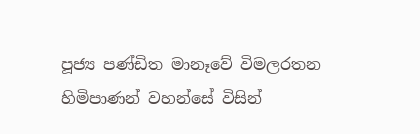පූජ්‍ය පණ්ඩිත මානෑවේ විමලරතන හිමිපාණන් වහන්සේ විසින්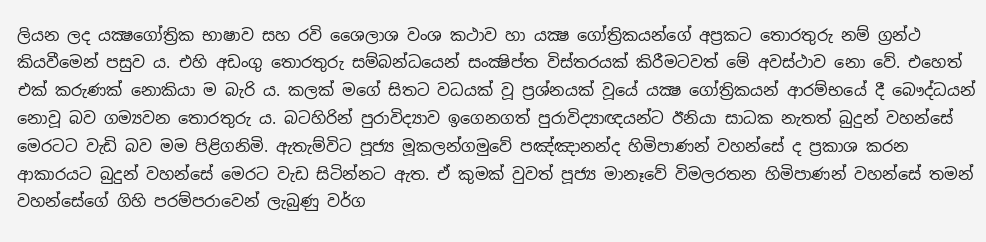ලියන ලද යක්‍ෂගෝත්‍රික භාෂාව සහ රවි ශෛලාශ වංශ කථාව හා යක්‍ෂ ගෝත්‍රිකයන්ගේ අප්‍රකට තොරතුරු නම් ග්‍රන්ථ කියවීමෙන් පසුව ය. එහි අඩංගු තොරතුරු සම්බන්ධයෙන් සංක්‍ෂිප්ත විස්තරයක් කිරීමටවත් මේ අවස්ථාව නො වේ. එහෙත් එක් කරුණක් නොකියා ම බැරි ය. කලක් මගේ සිතට වධයක් වූ ප්‍රශ්නයක් වූයේ යක්‍ෂ ගෝත්‍රිකයන් ආරම්භයේ දී බෞද්ධයන් නොවූ බව ගම්‍යවන තොරතුරු ය. බටහිරින් පුරාවිද්‍යාව ඉගෙනගත් පුරාවිද්‍යාඥයන්ට ඊනියා සාධක නැතත් බුදුන් වහන්සේ මෙරටට වැඩි බව මම පිළිගනිමි. ඇතැම්විට පූජ්‍ය මූකලන්ගමුවේ පඤ්ඤානන්ද හිමිපාණන් වහන්සේ ද ප්‍රකාශ කරන ආකාරයට බුදුන් වහන්සේ මෙරට වැඩ සිටින්නට ඇත. ඒ කුමක් වුවත් පූජ්‍ය මානෑවේ විමලරතන හිමිපාණන් වහන්සේ තමන් වහන්සේගේ ගිහි පරම්පරාවෙන් ලැබුණු වර්ග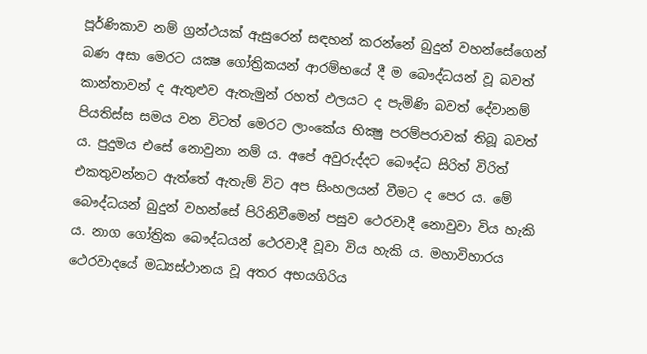පූර්ණිකාව නම් ග්‍රන්ථයක් ඇසුරෙන් සඳහන් කරන්නේ බුදුන් වහන්සේගෙන් බණ අසා මෙරට යක්‍ෂ ගෝත්‍රිකයන් ආරම්භයේ දී ම බෞද්ධයන් වූ බවත් කාන්තාවන් ද ඇතුළුව ඇතැමුන් රහත් ඵලයට ද පැමිණි බවත් දේවානම් පියතිස්ස සමය වන විටත් මෙරට ලාංකේය භික්‍ෂු පරම්පරාවක් තිබූ බවත් ය. පුදුමය එසේ නොවුනා නම් ය. අපේ අවුරුද්දට බෞද්ධ සිරිත් විරිත් එකතුවන්නට ඇත්තේ ඇතැම් විට අප සිංහලයන් වීමට ද පෙර ය. මේ බෞද්ධයන් බුදුන් වහන්සේ පිරිනිවීමෙන් පසුව ථෙරවාදී නොවුවා විය හැකි ය. නාග ගෝත්‍රික බෞද්ධයන් ථෙරවාදී වූවා විය හැකි ය. මහාවිහාරය ථෙරවාදයේ මධ්‍යස්ථානය වූ අතර අභයගිරිය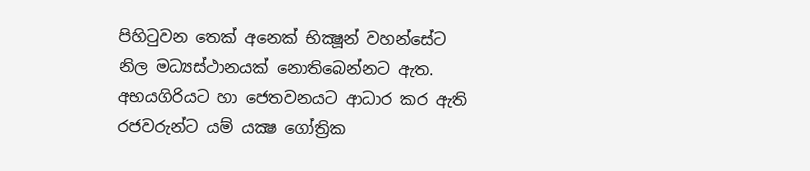පිහිටුවන තෙක් අනෙක් භික්‍ෂූන් වහන්සේට නිල මධ්‍යස්ථානයක් නොතිබෙන්නට ඇත. අභයගිරියට හා ජෙතවනයට ආධාර කර ඇති රජවරුන්ට යම් යක්‍ෂ ගෝත්‍රික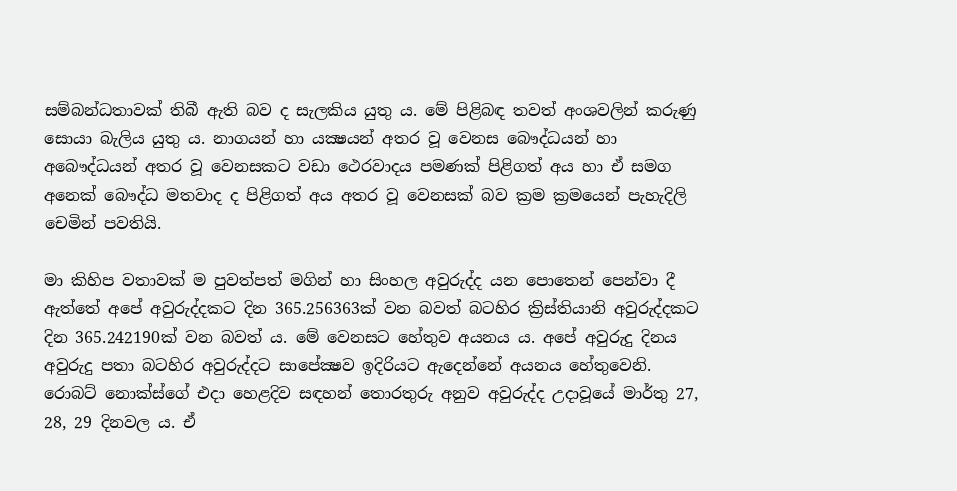සම්බන්ධතාවක් තිබී ඇති බව ද සැලකිය යුතු ය. මේ පිළිබඳ තවත් අංශවලින් කරුණු සොයා බැලිය යුතු ය. නාගයන් හා යක්‍ෂයන් අතර වූ වෙනස බෞද්ධයන් හා අබෞද්ධයන් අතර වූ වෙනසකට වඩා ථෙරවාදය පමණක් පිළිගත් අය හා ඒ සමග අනෙක් බෞද්ධ මතවාද ද පිළිගත් අය අතර වූ වෙනසක් බව ක්‍රම ක්‍රමයෙන් පැහැදිලි චෙමින් පවතියි.

මා කිහිප වතාවක් ම පුවත්පත් මගින් හා සිංහල අවුරුද්ද යන පොතෙන් පෙන්වා දී ඇත්තේ අපේ අවුරුද්දකට දින 365.256363ක් වන බවත් බටහිර ක්‍රිස්තියානි අවුරුද්දකට දින 365.242190ක් වන බවත් ය. මේ වෙනසට හේතුව අයනය ය. අපේ අවුරුදු දිනය අවුරුදු පතා බටහිර අවුරුද්දට සාපේක්‍ෂව ඉදිරියට ඇදෙන්නේ අයනය හේතුවෙනි. රොබට් නොක්ස්ගේ එදා හෙළදිව සඳහන් තොරතුරු අනුව අවුරුද්ද උදාවූයේ මාර්තු 27, 28, 29 දිනවල ය. ඒ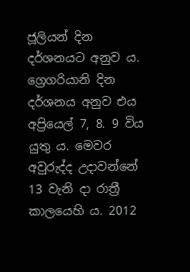ජූලියන් දින දර්ශනයට අනුව ය. ග්‍රෙගරියානි දින දර්ශනය අනුව එය අප්‍රියෙල් 7, 8. 9 විය යුතු ය. මෙවර අවුරුද්ද උදාවන්නේ 13 වැනි දා රාත්‍රී කාලයෙහි ය. 2012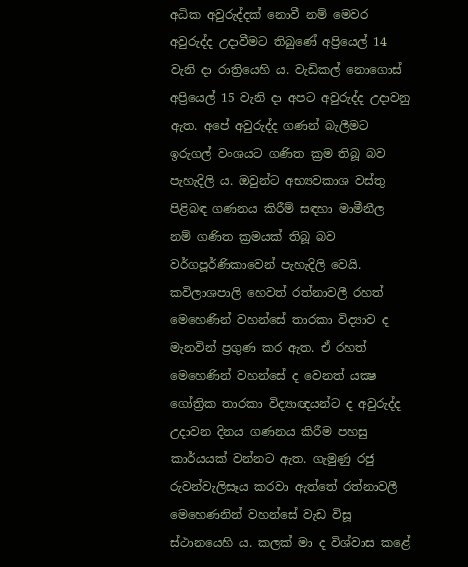අධික අවුරුද්දක් නොවී නම් මෙවර අවුරුද්ද උදාවීමට තිබුණේ අප්‍රියෙල් 14 වැනි දා රාත්‍රියෙහි ය. වැඩිකල් නොගොස් අප්‍රියෙල් 15 වැනි දා අපට අවුරුද්ද උදාවනු ඇත. අපේ අවුරුද්ද ගණන් බැලීමට ඉරුගල් වංශයට ගණිත ක්‍රම තිබූ බව පැහැදිලි ය. ඔවුන්ට අභ්‍යවකාශ වස්තු පිළිබඳ ගණනය කිරීම් සඳහා මාමීනීල නම් ගණිත ක්‍රමයක් තිබූ බව වර්ගපූර්ණිකාවෙන් පැහැදිලි වෙයි. කවිලාශපාලි හෙවත් රත්නාවලී රහත් මෙහෙණින් වහන්සේ තාරකා විද්‍යාව ද මැනවින් ප්‍රගුණ කර ඇත. ඒ රහත් මෙහෙණින් වහන්සේ ද වෙනත් යක්‍ෂ ගෝත්‍රික තාරකා විද්‍යාඥයන්ට ද අවුරුද්ද උදාවන දිනය ගණනය කිරීම පහසු කාර්යයක් වන්නට ඇත. ගැමුණු රජු රුවන්වැලිසෑය කරවා ඇත්තේ රත්නාවලී මෙහෙණනින් වහන්සේ වැඩ විසූ ස්ථානයෙහි ය. කලක් මා ද විශ්වාස කළේ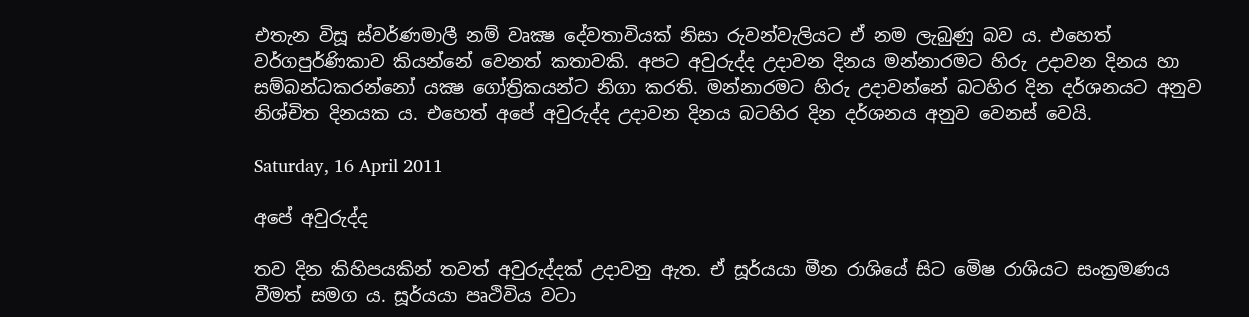එතැන විසූ ස්වර්ණමාලී නම් වෘක්‍ෂ දේවතාවියක් නිසා රුවන්වැලියට ඒ නම ලැබුණු බව ය. එහෙත් වර්ගපුර්ණිකාව කියන්නේ වෙනත් කතාවකි. අපට අවුරුද්ද උදාවන දිනය මන්නාරමට හිරු උදාවන දිනය හා සම්බන්ධකරන්නෝ යක්‍ෂ ගෝත්‍රිකයන්ට නිගා කරති. මන්නාරමට හිරු උදාවන්නේ බටහිර දින දර්ශනයට අනුව නිශ්චිත දිනයක ය. එහෙත් අපේ අවුරුද්ද උදාවන දිනය බටහිර දින දර්ශනය අනුව වෙනස් වෙයි.

Saturday, 16 April 2011

අපේ අවුරුද්ද

තව දින කිහිපයකින් තවත් අවුරුද්දක් උදාවනු ඇත. ඒ සූර්යයා මීන රාශියේ සිට මෙිෂ රාශියට සංක්‍රමණය වීමත් සමග ය. සූර්යයා පෘථිවිය වටා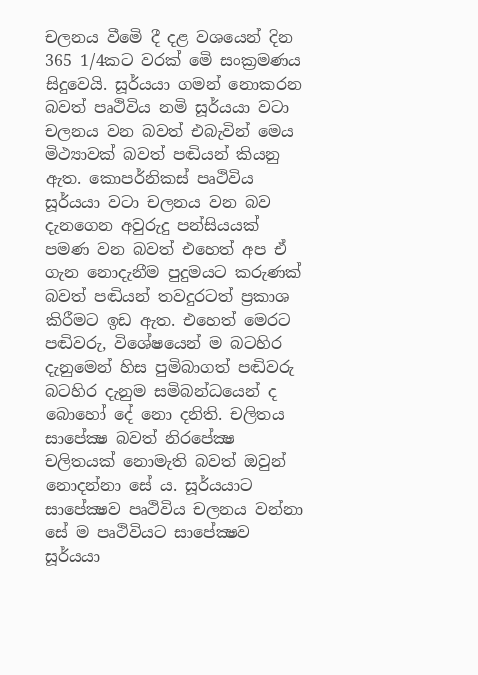චලනය වීමෙි දී දළ වශයෙන් දින 365 1/4කට වරක් මෙි සංක්‍රමණය සිදුවෙයි. සූර්යයා ගමන් නොකරන බවත් පෘථිවිය නමි සූර්යයා වටා චලනය වන බවත් එබැවින් මෙය මිථ්‍යාවක් බවත් පඬියන් කියනු ඇත. කොපර්නිකස් පෘථිවිය සූර්යයා වටා චලනය වන බව දැනගෙන අවුරුදු පන්සියයක් පමණ වන බවත් එහෙත් අප ඒ ගැන නොදැනීම පුදුමයට කරුණක් බවත් පඬියන් තවදුරටත් ප්‍රකාශ කිරීමට ඉඩ ඇත. එහෙත් මෙරට පඬිවරු, විශේෂයෙන් ම බටහිර දැනුමෙන් හිස පුමිබාගත් පඬිවරු බටහිර දැනුම සමිබන්ධයෙන් ද බොහෝ දේ නො දනිති. චලිතය සාපේක්‍ෂ බවත් නිරපේක්‍ෂ චලිතයක් නොමැති බවත් ඔවුන් නොදන්නා සේ ය. සූර්යයාට සාපේක්‍ෂව පෘථිවිය චලනය වන්නා සේ ම පෘථිවියට සාපේක්‍ෂව සූර්යයා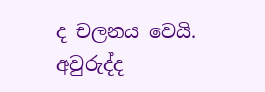ද චලනය වෙයි. අවුරුද්ද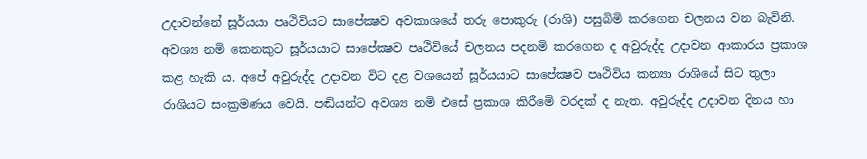උදාවන්නේ සූර්යයා පෘථිවියට සාපේක්‍ෂව අවකාශයේ තරු පොකුරු (රාශි) පසුබිමි කරගෙන චලනය වන බැවිනි. අවශ්‍ය නමි කෙනකුට සූර්යයාට සාපේක්‍ෂව පෘථිවියේ චලනය පදනමි කරගෙන ද අවුරුද්ද උදාවන ආකාරය ප්‍රකාශ කළ හැකි ය. අපේ අවුරුද්ද උදාවන විට දළ වශයෙන් සූර්යයාට සාපේක්‍ෂව පෘථිවිය කන්‍යා රාශියේ සිට තුලා රාශියට සංක්‍රමණය වෙයි. පඬියන්ට අවශ්‍ය නමි එසේ ප්‍රකාශ කිරීමෙි වරදක් ද නැත. අවුරුද්ද උදාවන දිනය හා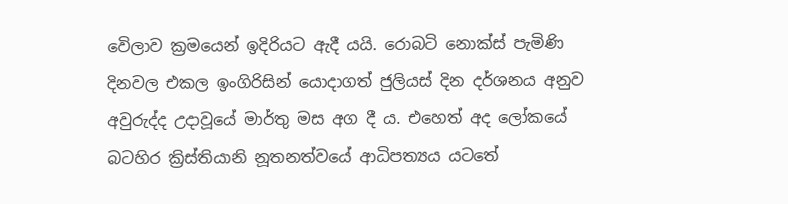වෙිලාව ක්‍රමයෙන් ඉදිරියට ඇදී යයි. රොබටි නොක්ස් පැමිණි දිනවල එකල ඉංගිරිසින් යොදාගත් ජුලියස් දින දර්ශනය අනුව අවුරුද්ද උදාවූයේ මාර්තු මස අග දී ය. එහෙත් අද ලෝකයේ බටහිර ක්‍රිස්තියානි නූතනත්වයේ ආධිපත්‍යය යටතේ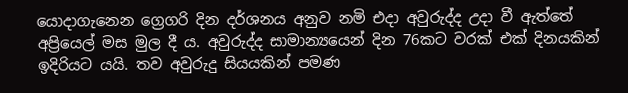යොදාගැනෙන ග්‍රෙගරි දින දර්ශනය අනුව නමි එදා අවුරුද්ද උදා වී ඇත්තේ අප්‍රියෙල් මස මුල දී ය. අවුරුද්ද සාමාන්‍යයෙන් දින 76කට වරක් එක් දිනයකින් ඉදිරියට යයි. තව අවුරුදු සියයකින් පමණ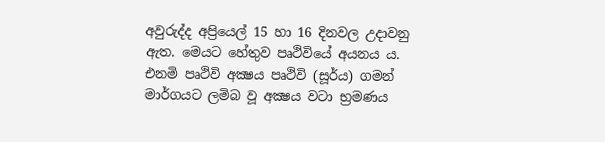අවුරුද්ද අප්‍රියෙල් 15 හා 16 දිනවල උදාවනු ඇත. මෙයට හේතුව පෘථිවියේ අයනය ය. එනමි පෘථිවි අක්‍ෂය පෘථිවි (සූර්ය) ගමන් මාර්ගයට ලමිබ වූ අක්‍ෂය වටා භ්‍රමණය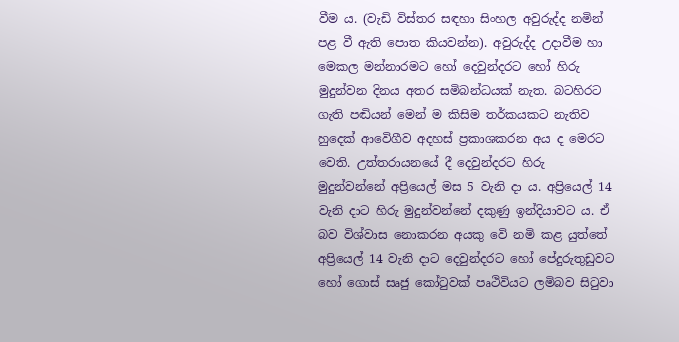වීම ය. (වැඩි විස්තර සඳහා සිංහල අවුරුද්ද නමින් පළ වී ඇති පොත කියවන්න). අවුරුද්ද උදාවීම හා මෙකල මන්නාරමට හෝ දෙවුන්දරට හෝ හිරු මුදුන්වන දිනය අතර සමිබන්ධයක් නැත. බටහිරට ගැති පඬියන් මෙන් ම කිසිම තර්කයකට නැතිව හුදෙක් ආවෙිගීව අදහස් ප්‍රකාශකරන අය ද මෙරට වෙති. උත්තරායනයේ දී දෙවුන්දරට හිරු මුදුන්වන්නේ අප්‍රියෙල් මස 5 වැනි දා ය. අප්‍රියෙල් 14 වැනි දාට හිරු මුදුන්වන්නේ දකුණු ඉන්දියාවට ය. ඒ බව විශ්වාස නොකරන අයකු වෙි නමි කළ යුත්තේ අප්‍රියෙල් 14 වැනි දාට දෙවුන්දරට හෝ පේදුරුතුඩුවට හෝ ගොස් සෘජු කෝටුවක් පෘථිවියට ලමිබව සිටුවා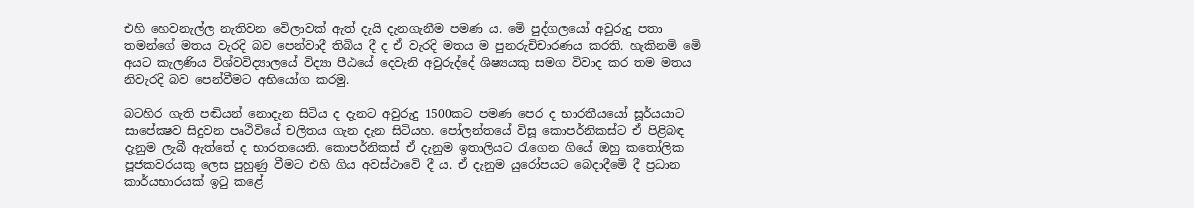එහි හෙවනැල්ල නැතිවන වෙිලාවක් ඇත් දැයි දැනගැනීම පමණ ය. මෙි පුද්ගලයෝ අවුරුදු පතා තමන්ගේ මතය වැරදි බව පෙන්වාදී තිබිය දී ද ඒ වැරදි මතය ම පුනරුචිචාරණය කරති. හැකිනමි මෙි අයට කැලණිය විශ්වවිද්‍යාලයේ විද්‍යා පීඨයේ දෙවැනි අවුරුද්දේ ශිෂ්‍යයකු සමග විවාද කර තම මතය නිවැරදි බව පෙන්වීමට අභියෝග කරමු.

බටහිර ගැති පඬියන් නොදැන සිටිය ද දැනට අවුරුදු 1500කට පමණ පෙර ද භාරතීයයෝ සූර්යයාට සාපේක්‍ෂව සිදුවන පෘථිවියේ චලිතය ගැන දැන සිටියහ. පෝලන්තයේ විසූ කොපර්නිකස්ට ඒ පිළිබඳ දැනුම ලැබී ඇත්තේ ද භාරතයෙනි. කොපර්නිකස් ඒ දැනුම ඉතාලියට රැගෙන ගියේ ඔහු කතෝලික පූජකවරයකු ලෙස පුහුණු වීමට එහි ගිය අවස්ථාවෙි දී ය. ඒ දැනුම යුරෝපයට බෙදාදීමෙි දී ප්‍රධාන කාර්යභාරයක් ඉටු කළේ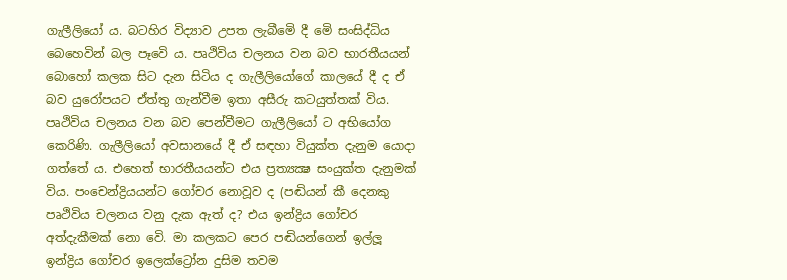ගැලීලියෝ ය. බටහිර විද්‍යාව උපත ලැබීමෙි දී මෙි සංසිද්ධිය බෙහෙවින් බල පෑවෙි ය. පෘථිවිය චලනය වන බව භාරතීයයන් බොහෝ කලක සිට දැන සිටිය ද ගැලීලියෝගේ කාලයේ දී ද ඒ බව යුරෝපයට ඒත්තු ගැන්වීම ඉතා අසීරු කටයුත්තක් විය. පෘථිවිය චලනය වන බව පෙන්වීමට ගැලීලියෝ ට අභියෝග කෙරිණි. ගැලීලියෝ අවසානයේ දී ඒ සඳහා වියුක්ත දැනුම යොදා ගත්තේ ය. එහෙත් භාරතීයයන්ට එය ප්‍රත්‍යක්‍ෂ සංයුක්ත දැනුමක් විය. පංචෙන්ද්‍රියයන්ට ගෝචර නොවූව ද (පඬියන් කී දෙනකු පෘථිවිය චලනය වනු දැක ඇත් ද? එය ඉන්ද්‍රිය ගෝචර අත්දැකීමක් නො වෙි. මා කලකට පෙර පඬියන්ගෙන් ඉල්ලූ ඉන්ද්‍රිය ගෝචර ඉලෙක්ට්‍රෝන දුසිම තවම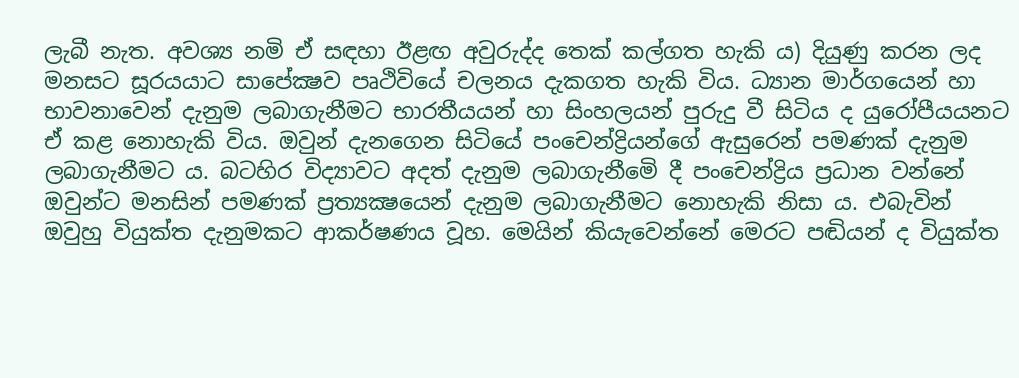ලැබී නැත. අවශ්‍ය නමි ඒ සඳහා ඊළඟ අවුරුද්ද තෙක් කල්ගත හැකි ය) දියුණු කරන ලද මනසට සූරයයාට සාපේක්‍ෂව පෘථිවියේ චලනය දැකගත හැකි විය. ධ්‍යාන මාර්ගයෙන් හා භාවනාවෙන් දැනුම ලබාගැනීමට භාරතීයයන් හා සිංහලයන් පුරුදු වී සිටිය ද යුරෝපීයයනට ඒ කළ නොහැකි විය. ඔවුන් දැනගෙන සිටියේ පංචෙන්ද්‍රියන්ගේ ඇසුරෙන් පමණක් දැනුම ලබාගැනීමට ය. බටහිර විද්‍යාවට අදත් දැනුම ලබාගැනීමෙි දී පංචෙන්ද්‍රිය ප්‍රධාන වන්නේ ඔවුන්ට මනසින් පමණක් ප්‍රත්‍යක්‍ෂයෙන් දැනුම ලබාගැනීමට නොහැකි නිසා ය. එබැවින් ඔවුහු වියුක්ත දැනුමකට ආකර්ෂණය වූහ. මෙයින් කියැවෙන්නේ මෙරට පඬියන් ද වියුක්ත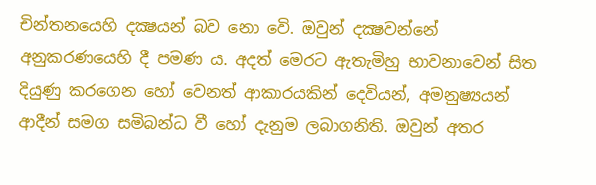චින්තනයෙහි දක්‍ෂයන් බව නො වෙි. ඔවුන් දක්‍ෂවන්නේ අනුකරණයෙහි දී පමණ ය. අදත් මෙරට ඇතැමිහු භාවනාවෙන් සිත දියුණු කරගෙන හෝ වෙනත් ආකාරයකින් දෙවියන්, අමනුෂ්‍යයන් ආදීන් සමග සමිබන්ධ වී හෝ දැනුම ලබාගනිති. ඔවුන් අතර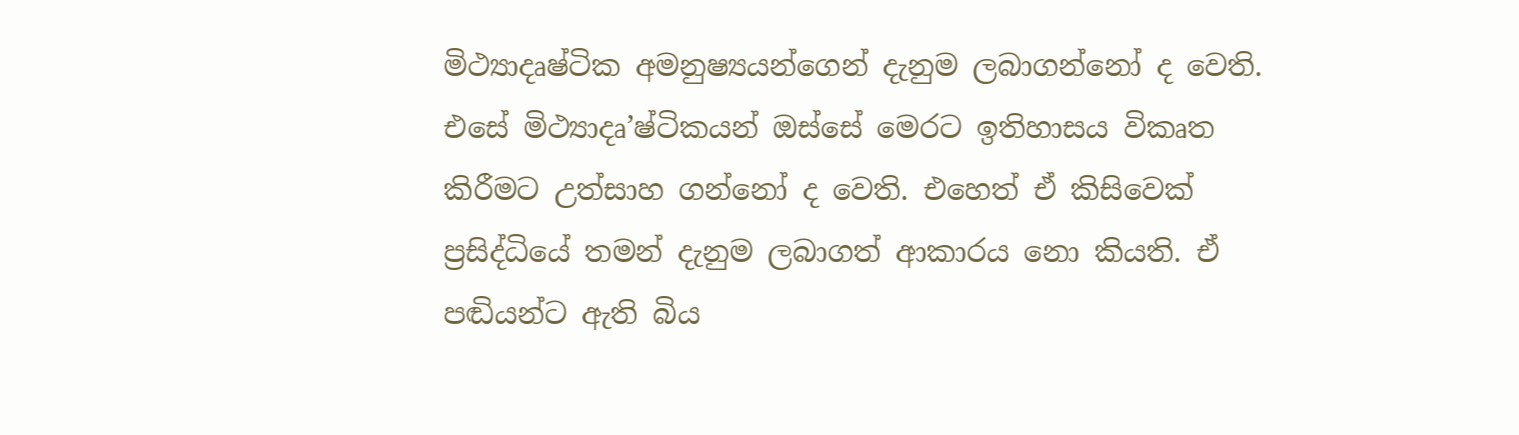මිථ්‍යාදෘෂ්ටික අමනුෂ්‍යයන්ගෙන් දැනුම ලබාගන්නෝ ද වෙති. එසේ මිථ්‍යාදෘ’ෂ්ටිකයන් ඔස්සේ මෙරට ඉතිහාසය විකෘත කිරීමට උත්සාහ ගන්නෝ ද වෙති. එහෙත් ඒ කිසිවෙක් ප්‍රසිද්ධියේ තමන් දැනුම ලබාගත් ආකාරය නො කියති. ඒ පඬියන්ට ඇති බිය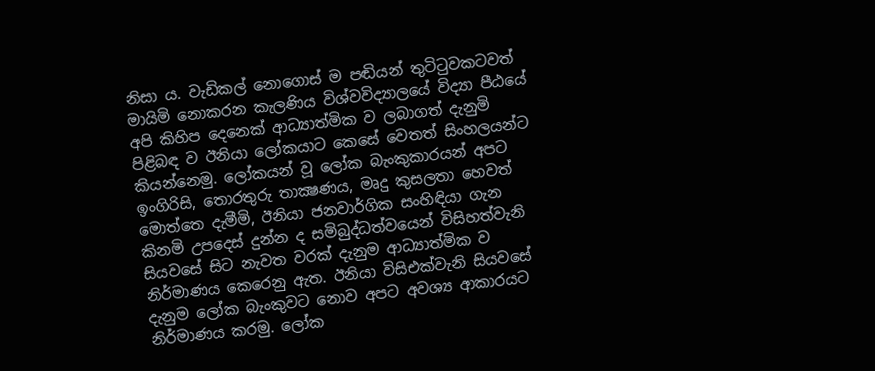නිසා ය. වැඩිකල් නොගොස් ම පඬියන් තුටිටුවකටවත් මායිමි නොකරන කැලණිය විශ්වවිද්‍යාලයේ විද්‍යා පීඨයේ අපි කිහිප දෙනෙක් ආධ්‍යාත්මික ව ලබාගත් දැනුමි පිළිබඳ ව ඊනියා ලෝකයාට කෙසේ වෙතත් සිංහලයන්ට කියන්නෙමු. ලෝකයන් වූ ලෝක බැංකුකාරයන් අපට ඉංගිරිසි, තොරතුරු තාක්‍ෂණය, මෘදු කුසලතා හෙවත් මොත්තෙ දැමීමි, ඊනියා ජනවාර්ගික සංහිඳියා ගැන කිනමි උපදෙස් දුන්න ද සමිබුද්ධත්වයෙන් විසිහත්වැනි සියවසේ සිට නැවත වරක් දැනුම ආධ්‍යාත්මික ව නිර්මාණය කෙරෙනු ඇත. ඊනියා විසිඑක්වැනි සියවසේ දැනුම ලෝක බැංකුවට නොව අපට අවශ්‍ය ආකාරයට නිර්මාණය කරමු. ලෝක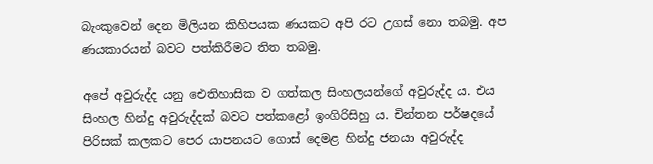බැංකුවෙන් දෙන මිලියන කිහිපයක ණයකට අපි රට උගස් නො තබමු. අප ණයකාරයන් බවට පත්කිරීමට තිත තබමු.

අපේ අවුරුද්ද යනු ඓතිහාසික ව ගත්කල සිංහලයන්ගේ අවුරුද්ද ය. එය සිංහල හින්දු අවුරුද්දක් බවට පත්කළෝ ඉංගිරිසිහු ය. චින්තන පර්ෂදයේ පිරිසක් කලකට පෙර යාපනයට ගොස් දෙමළ හින්දු ජනයා අවුරුද්ද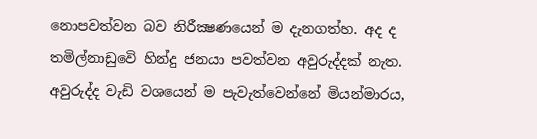නොපවත්වන බව නිරීක්‍ෂණයෙන් ම දැනගත්හ. අද ද තමිල්නාඩුවෙි හින්දු ජනයා පවත්වන අවුරුද්දක් නැත. අවුරුද්ද වැඩි වශයෙන් ම පැවැත්වෙන්නේ මියන්මාරය,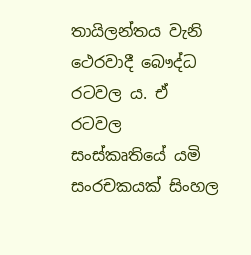තායිලන්තය වැනි ථෙරවාදී බෞද්ධ රටවල ය. ඒ රටවල සංස්කෘතියේ යමි සංරචකයක් සිංහල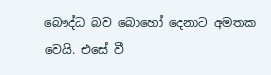බෞද්ධ බව බොහෝ දෙනාට අමතක වෙයි. එසේ වී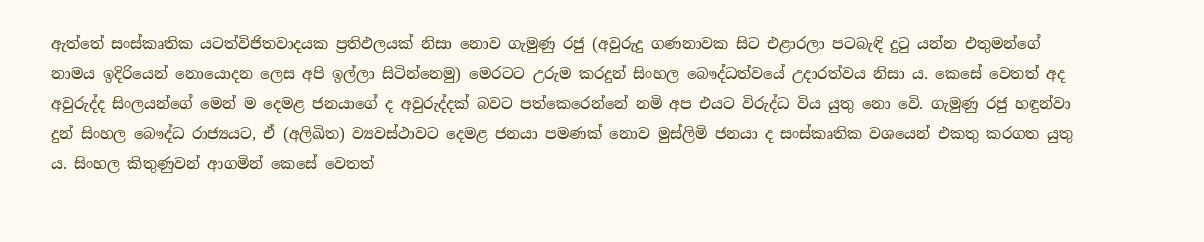ඇත්තේ සංස්කෘතික යටත්විජිතවාදයක ප්‍රතිඵලයක් නිසා නොව ගැමුණු රජු (අවුරුදු ගණනාවක සිට එළාරලා පටබැඳි දුටු යන්න එතුමන්ගේ නාමය ඉදිරියෙන් නොයොදන ලෙස අපි ඉල්ලා සිටින්නෙමු) මෙරටට උරුම කරදුන් සිංහල බෞද්ධත්වයේ උදාරත්වය නිසා ය. කෙසේ වෙතත් අද අවුරුද්ද සිංලයන්ගේ මෙන් ම දෙමළ ජනයාගේ ද අවුරුද්දක් බවට පත්කෙරෙන්නේ නමි අප එයට විරුද්ධ විය යුතු නො වෙි. ගැමුණු රජු හඳුන්වා දුන් සිංහල බෞද්ධ රාජ්‍යයට, ඒ (අලිඛිත) ව්‍යවස්ථාවට දෙමළ ජනයා පමණක් නොව මුස්ලිමි ජනයා ද සංස්කෘතික වශයෙන් එකතු කරගත යුතු ය. සිංහල කිතුණුවන් ආගමින් කෙසේ වෙතත්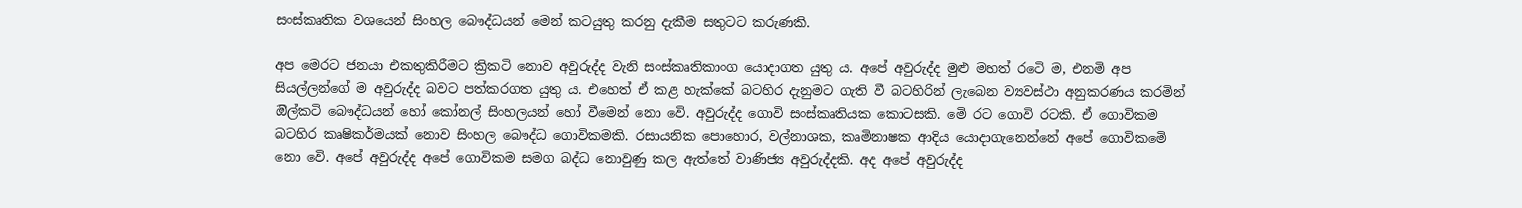සංස්කෘතික වශයෙන් සිංහල බෞද්ධයන් මෙන් කටයුතු කරනු දැකීම සතුටට කරුණකි.

අප මෙරට ජනයා එකතුකිරීමට ක්‍රිකටි නොව අවුරුද්ද වැනි සංස්කෘතිකාංග යොදාගත යුතු ය. අපේ අවුරුද්ද මුළු මහත් රටෙි ම, එනමි අප සියල්ලන්ගේ ම අවුරුද්ද බවට පත්කරගත යුතු ය. එහෙත් ඒ කළ හැක්කේ බටහිර දැනුමට ගැති වී බටහිරින් ලැබෙන ව්‍යවස්ථා අනුකරණය කරමින් ඔිල්කටි බෞද්ධයන් හෝ කෝනල් සිංහලයන් හෝ වීමෙන් නො වෙි. අවුරුද්ද ගොවි සංස්කෘතියක කොටසකි. මෙි රට ගොවි රටකි. ඒ ගොවිකම බටහිර කෘෂිකර්මයක් නොව සිංහල බෞද්ධ ගොවිකමකි. රසායනික පොහොර, වල්නාශක, කෘමිනාෂක ආදිය යොදාගැනෙන්නේ අපේ ගොවිකමෙි නො වෙි. අපේ අවුරුද්ද අපේ ගොවිකම සමග බද්ධ නොවුණු කල ඇත්තේ වාණිජ්‍ය අවුරුද්දකි. අද අපේ අවුරුද්ද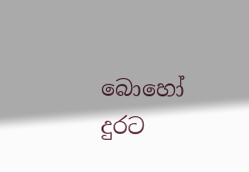බොහෝ දුරට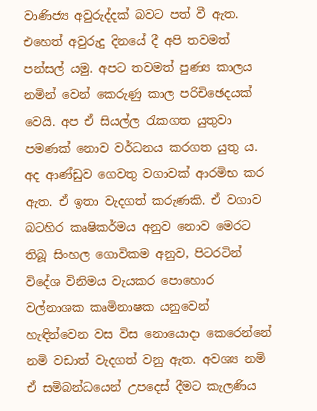වාණිජ්‍ය අවුරුද්දක් බවට පත් වී ඇත. එහෙත් අවුරුදු දිනයේ දී අපි තවමත් පන්සල් යමු. අපට තවමත් පුණ්‍ය කාලය නමින් වෙන් කෙරුණු කාල පරිචිඡෙදයක් වෙයි. අප ඒ සියල්ල රැකගත යුතුවා පමණක් නොව වර්ධනය කරගත යුතු ය. අද ආණ්ඩුව ගෙවතු වගාවක් ආරමිභ කර ඇත. ඒ ඉතා වැදගත් කරුණකි. ඒ වගාව බටහිර කෘෂිකර්මය අනුව නොව මෙරට තිබූ සිංහල ගොවිකම අනුව, පිටරටින් විදේශ විනිමය වැයකර පොහොර වල්නාශක කෘමිනාෂක යනුවෙන් හැඳින්වෙන වස විස නොයොදා කෙරෙන්නේ නමි වඩාත් වැදගත් වනු ඇත. අවශ්‍ය නමි ඒ සමිබන්ධයෙන් උපදෙස් දීමට කැලණිය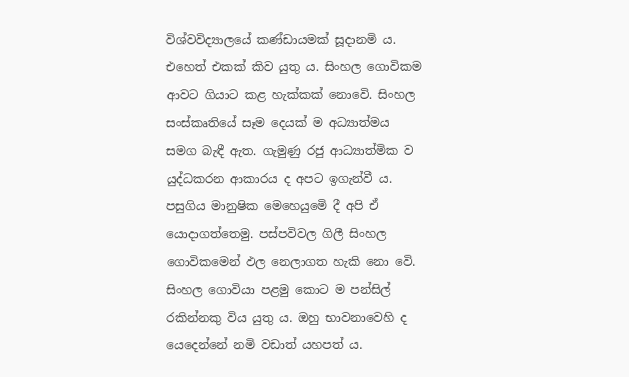විශ්වවිද්‍යාලයේ කණ්ඩායමක් සූදානමි ය. එහෙත් එකක් කිව යුතු ය. සිංහල ගොවිකම ආවට ගියාට කළ හැක්කක් නොවෙි. සිංහල සංස්කෘතියේ සෑම දෙයක් ම අධ්‍යාත්මය සමග බැඳී ඇත. ගැමුණු රජු ආධ්‍යාත්මික ව යුද්ධකරන ආකාරය ද අපට ඉගැන්වී ය. පසුගිය මානුෂික මෙහෙයුමෙි දී අපි ඒ යොදාගත්තෙමු. පස්පවිවල ගිලී සිංහල ගොවිකමෙන් ඵල නෙලාගත හැකි නො වෙි. සිංහල ගොවියා පළමු කොට ම පන්සිල් රකින්නකු විය යුතු ය. ඔහු භාවනාවෙහි ද යෙදෙන්නේ නමි වඩාත් යහපත් ය.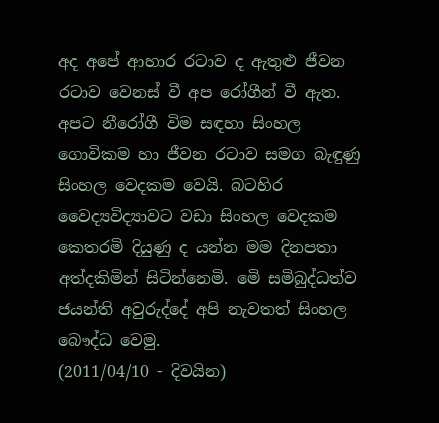අද අපේ ආහාර රටාව ද ඇතුළු ජීවන රටාව වෙනස් වී අප රෝගීන් වී ඇත. අපට නීරෝගී විම සඳහා සිංහල ගොවිකම හා ජීවන රටාව සමග බැඳුණු සිංහල වෙදකම වෙයි. බටහිර වෛද්‍යවිද්‍යාවට වඩා සිංහල වෙදකම කෙතරමි දියුණු ද යන්න මම දිනපතා අත්දකිමින් සිටින්නෙමි. මෙි සමිබුද්ධත්ව ජයන්ති අවුරුද්දේ අපි නැවතත් සිංහල බෞද්ධ වෙමු.
(2011/04/10 - දිවයින)